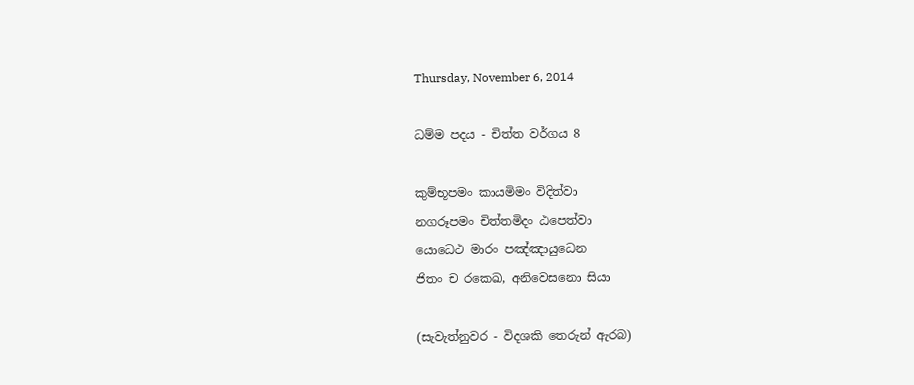Thursday, November 6, 2014

ධම්ම පදය - චිත්ත වර්ගය 8

කුම්භූපමං කායමිමං විදිත්වා
නගරූපමං චිත්තමිදං ඨපෙත්වා
යොධෙථ මාරං පඤ්ඤායුධෙන
ජිතං ච රකෙඛ, අනිවෙසනො සියා

(සැවැත්නුවර - විදශකි තෙරුන් ඇරබ)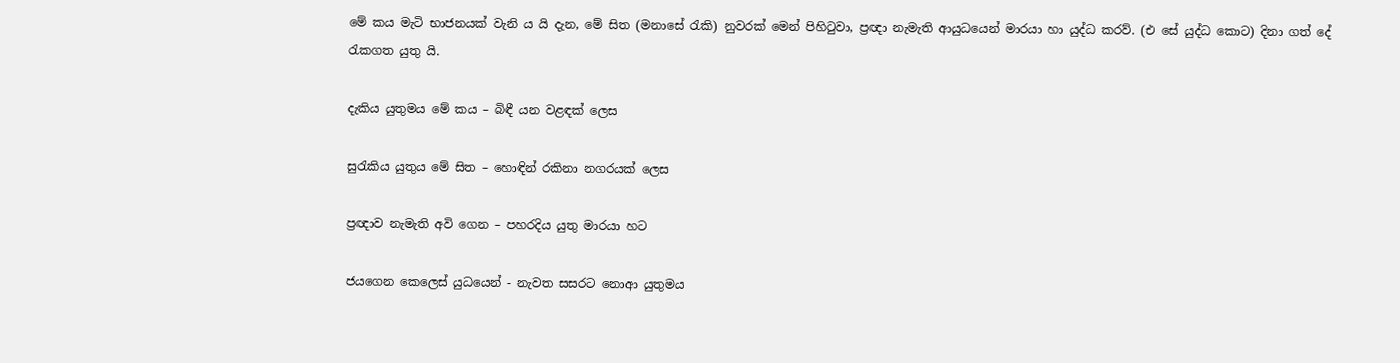මේ කය මැටි භාජනයක් වැනි ය යි දැන, මේ සිත (මනාසේ රැකි) නුවරක් මෙන් පිහිටුවා, ප්‍රඥා නැමැති ආයුධයෙන් මාරයා හා යුද්ධ කරව්. (එ සේ යුද්ධ කොට) දිනා ගත් දේ රැකගත යුතු යි.

දැකිය යුතුමය මේ කය – බිඳී යන වළඳක් ලෙස

සුරැකිය යුතුය මේ සිත – හොඳින් රකිනා නගරයක් ලෙස

ප්‍රඥාව නැමැති අවි ගෙන – පහරදිය යුතු මාරයා හට

ජයගෙන කෙලෙස් යුධයෙන් - නැවත සසරට නොආ යුතුමය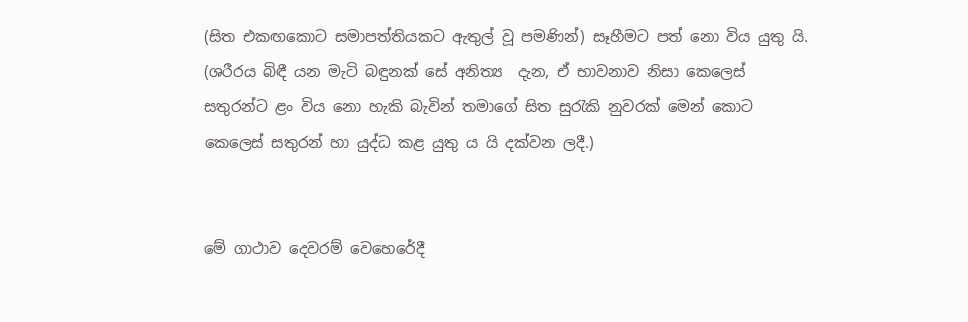(සිත එකඟකොට සමාපත්තියකට ඇතුල් වූ පමණින්) සෑහීමට පත් නො විය යුතු යි. (ශරීරය බිඳී යන මැටි බඳුනක් සේ අනිත්‍ය  දැන, ඒ භාවනාව නිසා කෙලෙස් සතුරන්ට ළං විය නො හැකි බැවින් තමාගේ සිත සුරැකි නුවරක් මෙන් කොට කෙලෙස් සතුරන් හා යුද්ධ කළ යුතු ය යි දක්වන ලදී.)


මේ ගාථාව දෙවරම් වෙහෙරේදී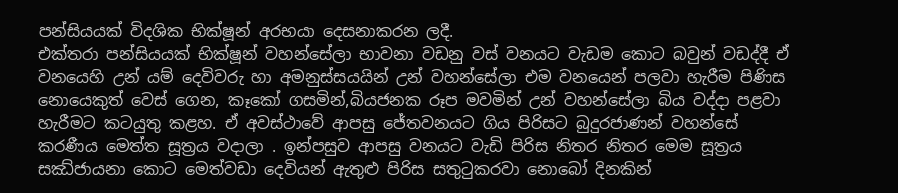පන්සියයක් විදශික භික්ෂූන් අරභයා දෙසනාකරන ලදී.
එක්තරා පන්සියයක් භික්ෂූන් වහන්සේලා භාවනා වඩනු වස් වනයට වැඩම කොට බවුන් වඩද්දී ඒ වනයෙහි උන් යම් දෙවිවරු හා අමනුස්සයයින් උන් වහන්සේලා එම වනයෙන් පලවා හැරීම පිණිස නොයෙකුත් වෙස් ගෙන, කෑකෝ ගසමින්,බියජනක රූප මවමින් උන් වහන්සේලා බිය වද්දා පළවා හැරීමට කටයුතු කළහ. ඒ අවස්ථාවේ ආපසු ජේතවනයට ගිය පිරිසට බුදුරජාණන් වහන්සේ කරණීය මෙත්ත සූත්‍රය වදාලා . ඉන්පසුව ආපසු වනයට වැඩි පිරිස නිතර නිතර මෙම සූත්‍රය සඣ්ජායනා කොට මෙත්වඩා දෙවියන් ඇතුළු පිරිස සතුටුකරවා නොබෝ දිනකින්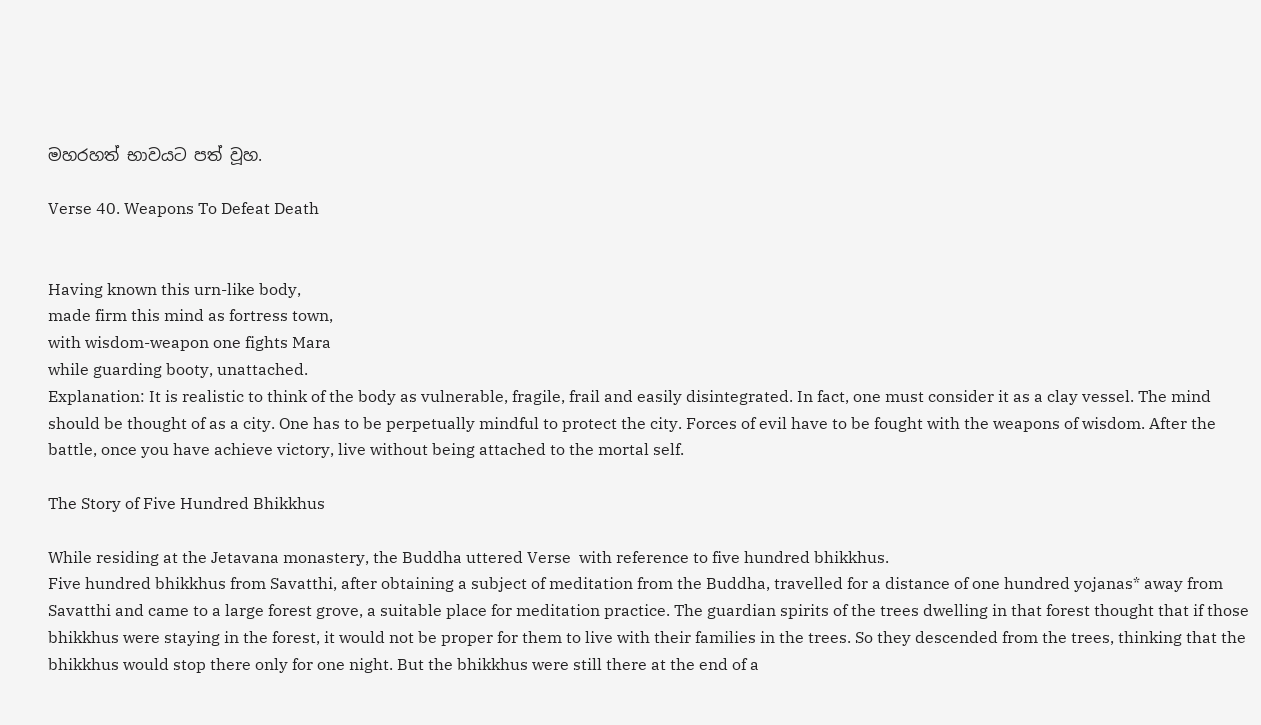මහරහත් භාවයට පත් වූහ.

Verse 40. Weapons To Defeat Death


Having known this urn-like body,
made firm this mind as fortress town,
with wisdom-weapon one fights Mara
while guarding booty, unattached.
Explanation: It is realistic to think of the body as vulnerable, fragile, frail and easily disintegrated. In fact, one must consider it as a clay vessel. The mind should be thought of as a city. One has to be perpetually mindful to protect the city. Forces of evil have to be fought with the weapons of wisdom. After the battle, once you have achieve victory, live without being attached to the mortal self.

The Story of Five Hundred Bhikkhus

While residing at the Jetavana monastery, the Buddha uttered Verse  with reference to five hundred bhikkhus.
Five hundred bhikkhus from Savatthi, after obtaining a subject of meditation from the Buddha, travelled for a distance of one hundred yojanas* away from Savatthi and came to a large forest grove, a suitable place for meditation practice. The guardian spirits of the trees dwelling in that forest thought that if those bhikkhus were staying in the forest, it would not be proper for them to live with their families in the trees. So they descended from the trees, thinking that the bhikkhus would stop there only for one night. But the bhikkhus were still there at the end of a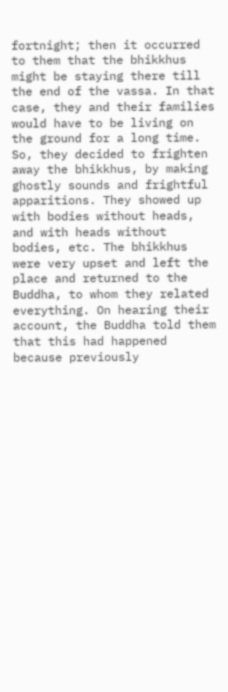fortnight; then it occurred to them that the bhikkhus might be staying there till the end of the vassa. In that case, they and their families would have to be living on the ground for a long time. So, they decided to frighten away the bhikkhus, by making ghostly sounds and frightful apparitions. They showed up with bodies without heads, and with heads without bodies, etc. The bhikkhus were very upset and left the place and returned to the Buddha, to whom they related everything. On hearing their account, the Buddha told them that this had happened because previously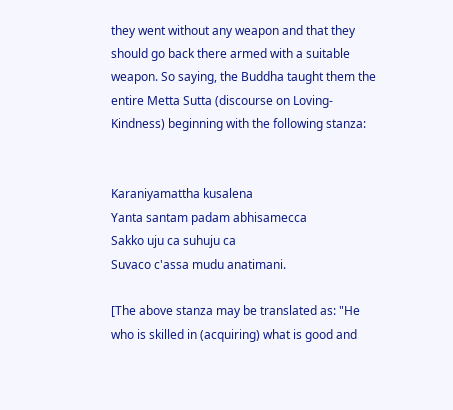they went without any weapon and that they should go back there armed with a suitable weapon. So saying, the Buddha taught them the entire Metta Sutta (discourse on Loving-Kindness) beginning with the following stanza:


Karaniyamattha kusalena
Yanta santam padam abhisamecca
Sakko uju ca suhuju ca
Suvaco c'assa mudu anatimani.

[The above stanza may be translated as: "He who is skilled in (acquiring) what is good and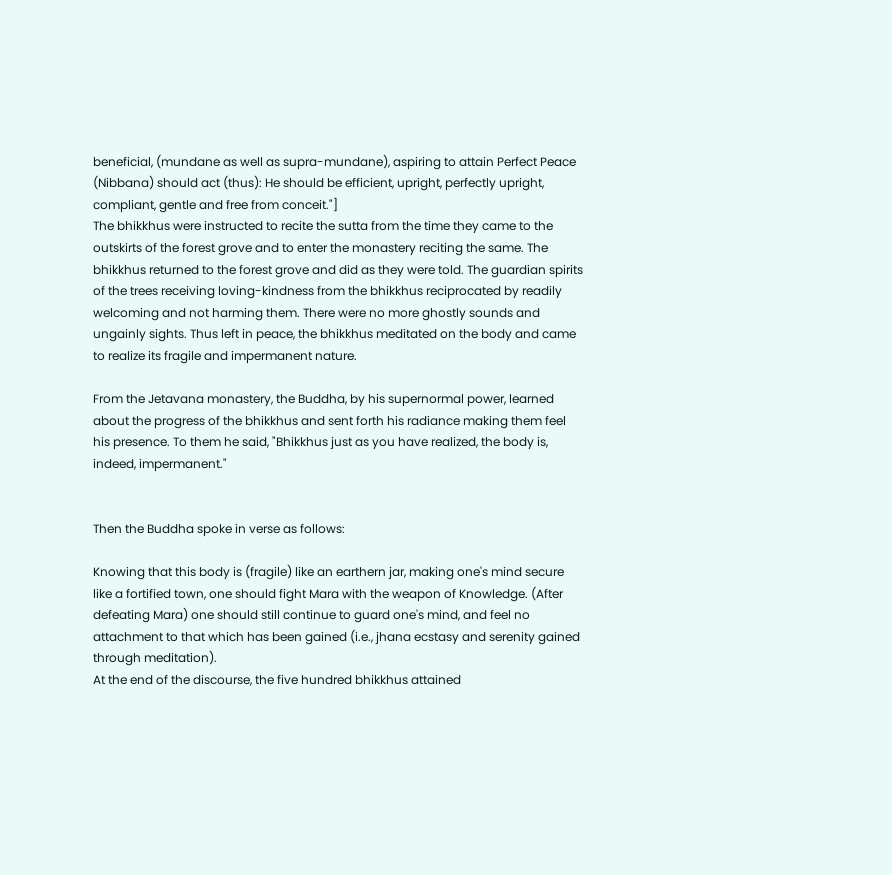beneficial, (mundane as well as supra-mundane), aspiring to attain Perfect Peace (Nibbana) should act (thus): He should be efficient, upright, perfectly upright, compliant, gentle and free from conceit."]
The bhikkhus were instructed to recite the sutta from the time they came to the outskirts of the forest grove and to enter the monastery reciting the same. The bhikkhus returned to the forest grove and did as they were told. The guardian spirits of the trees receiving loving-kindness from the bhikkhus reciprocated by readily welcoming and not harming them. There were no more ghostly sounds and ungainly sights. Thus left in peace, the bhikkhus meditated on the body and came to realize its fragile and impermanent nature.

From the Jetavana monastery, the Buddha, by his supernormal power, learned about the progress of the bhikkhus and sent forth his radiance making them feel his presence. To them he said, "Bhikkhus just as you have realized, the body is, indeed, impermanent."


Then the Buddha spoke in verse as follows:

Knowing that this body is (fragile) like an earthern jar, making one's mind secure like a fortified town, one should fight Mara with the weapon of Knowledge. (After defeating Mara) one should still continue to guard one's mind, and feel no attachment to that which has been gained (i.e., jhana ecstasy and serenity gained through meditation).
At the end of the discourse, the five hundred bhikkhus attained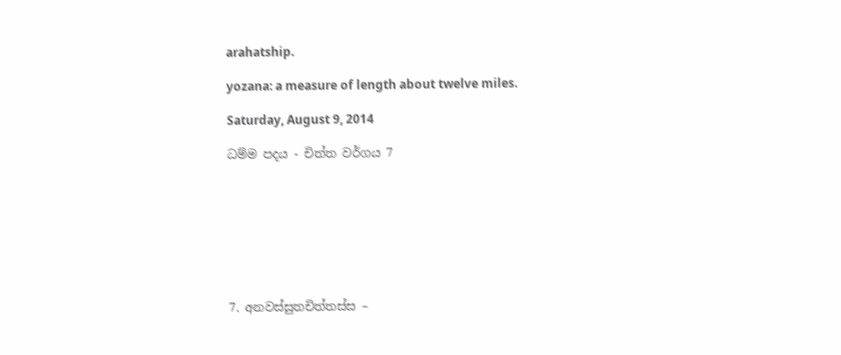arahatship.

yozana: a measure of length about twelve miles.

Saturday, August 9, 2014

ධම්ම පදය - චිත්ත වර්ගය 7








7. අනවස්සුතචිත්තස්ස –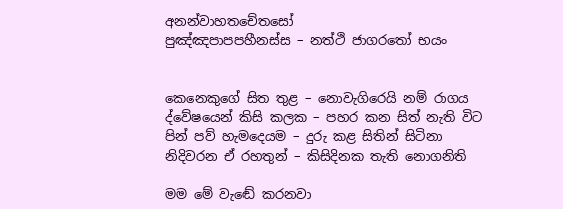අනන්වාහතචේතසෝ
පුඤ්ඤපාපපහීනස්ස – නත්ථි ජාගරතෝ භයං


කෙනෙකුගේ සිත තුළ – නොවැගිරෙයි නම් රාගය
ද්වේෂයෙන් කිසි කලක – පහර කන සිත් නැති විට
පින් පව් හැමදෙයම – දුරු කළ සිතින් සිටිනා
නිදිවරන ඒ රහතුන් – කිසිදිනක තැති නොගනිති

මම මේ වැඬේ කරනවා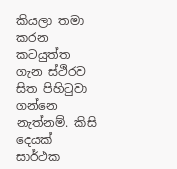කියලා තමා කරන කටයුත්ත ගැන ස්ථිරව සිත පිහිටුවා ගන්නෙ නැත්නම්. කිසි දෙයක් සාර්ථක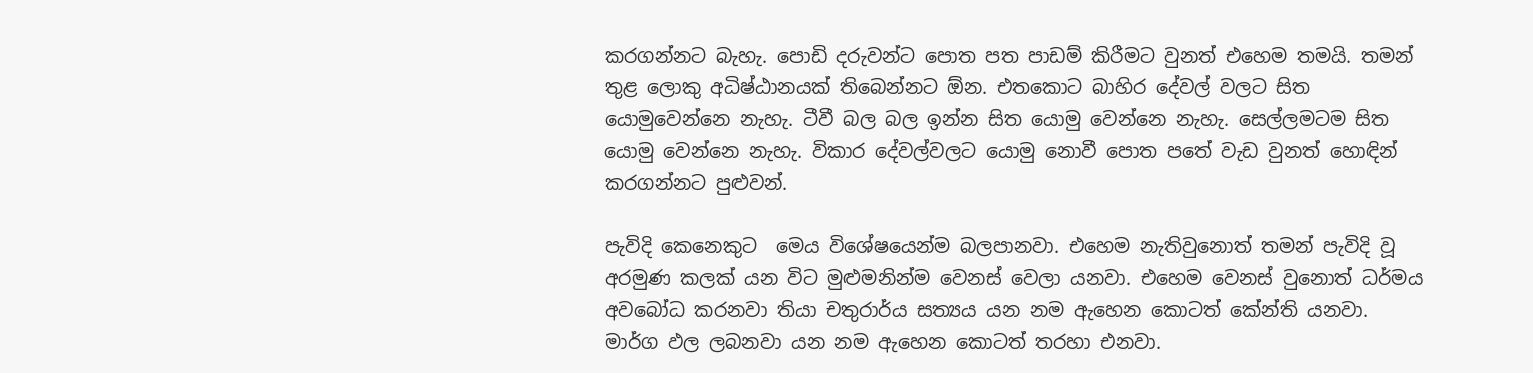කරගන්නට බැහැ. පොඩි දරුවන්ට පොත පත පාඩම් කිරීමට වුනත් එහෙම තමයි. තමන් තුළ ලොකු අධිෂ්ඨානයක් තිබෙන්නට ඕන. එතකොට බාහිර දේවල් වලට සිත යොමුවෙන්නෙ නැහැ. ටීවී බල බල ඉන්න සිත යොමු වෙන්නෙ නැහැ. සෙල්ලමටම සිත යොමු වෙන්නෙ නැහැ. විකාර දේවල්වලට යොමු නොවී පොත පතේ වැඩ වුනත් හොඳින් කරගන්නට පුළුවන්.

පැවිදි කෙනෙකුට  මෙය විශේෂයෙන්ම බලපානවා. එහෙම නැතිවුනොත් තමන් පැවිදි වූ අරමුණ කලක් යන විට මුළුමනින්ම වෙනස් වෙලා යනවා. එහෙම වෙනස් වුනොත් ධර්මය අවබෝධ කරනවා තියා චතුරාර්ය සත්‍යය යන නම ඇහෙන කොටත් කේන්ති යනවා. මාර්ග ඵල ලබනවා යන නම ඇහෙන කොටත් තරහා එනවා.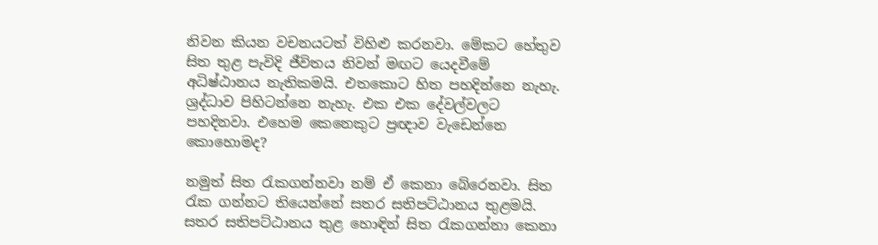නිවන කියන වචනයටත් විහිළු කරනවා. මේකට හේතුව සිත තුළ පැවිදි ජීවිතය නිවන් මඟට යෙදවීමේ අධිෂ්ඨානය නැතිකමයි. එතකොට හිත පහදින්නෙ නැහැ. ශ්‍රද්ධාව පිහිටන්නෙ නැහැ. එක එක දේවල්වලට පහදිනවා. එහෙම කෙනෙකුට ප්‍රඥාව වැඩෙන්නෙ කොහොමද?

නමුත් සිත රැකගන්නවා නම් ඒ කෙනා බේරෙනවා. සිත රැක ගන්නට තියෙන්නේ සතර සතිපට්ඨානය තුළමයි. සතර සතිපට්ඨානය තුළ හොඳින් සිත රැකගන්නා කෙනා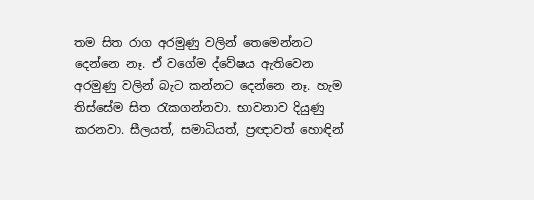තම සිත රාග අරමුණු වලින් තෙමෙන්නට දෙන්නෙ නෑ. ඒ වගේම ද්වේෂය ඇතිවෙන අරමුණු වලින් බැට කන්නට දෙන්නෙ නෑ. හැම තිස්සේම සිත රැකගන්නවා. භාවනාව දියුණු කරනවා. සීලයත්, සමාධියත්, ප්‍රඥාවත් හොඳින්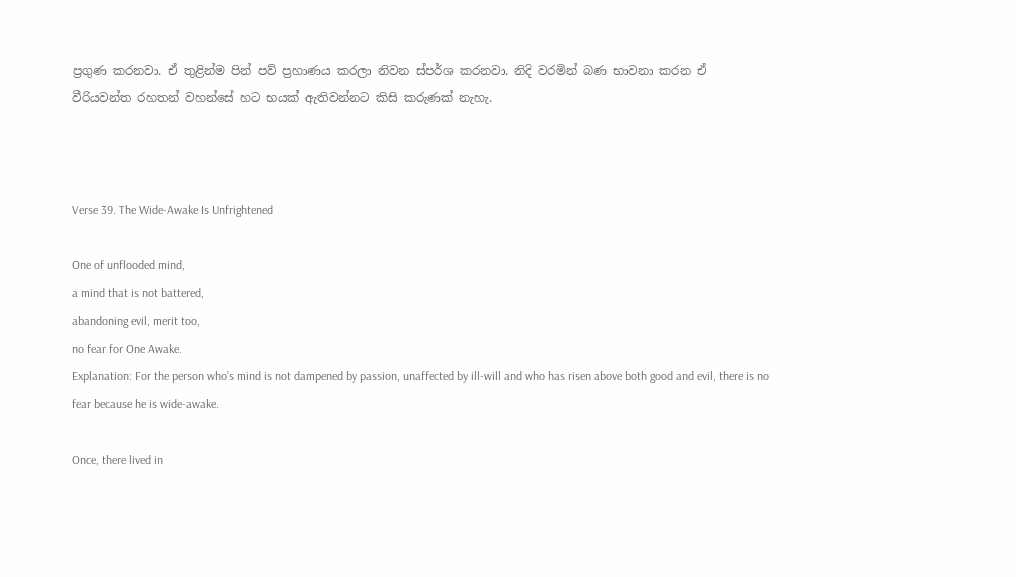ප්‍රගුණ කරනවා. ඒ තුළින්ම පින් පව් ප්‍රහාණය කරලා නිවන ස්පර්ශ කරනවා. නිදි වරමින් බණ භාවනා කරන ඒ වීරියවන්ත රහතන් වහන්සේ හට භයක් ඇතිවන්නට කිසි කරුණක් නැහැ.



Verse 39. The Wide-Awake Is Unfrightened

One of unflooded mind,
a mind that is not battered,
abandoning evil, merit too,
no fear for One Awake.
Explanation: For the person who’s mind is not dampened by passion, unaffected by ill-will and who has risen above both good and evil, there is no fear because he is wide-awake.

Once, there lived in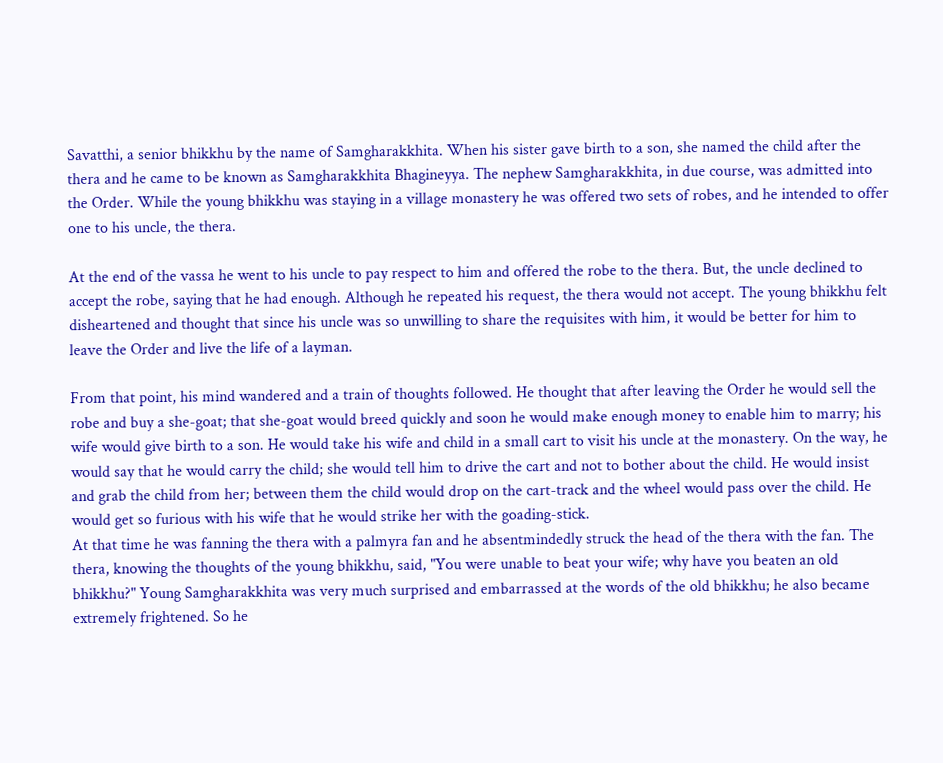Savatthi, a senior bhikkhu by the name of Samgharakkhita. When his sister gave birth to a son, she named the child after the thera and he came to be known as Samgharakkhita Bhagineyya. The nephew Samgharakkhita, in due course, was admitted into the Order. While the young bhikkhu was staying in a village monastery he was offered two sets of robes, and he intended to offer one to his uncle, the thera.

At the end of the vassa he went to his uncle to pay respect to him and offered the robe to the thera. But, the uncle declined to accept the robe, saying that he had enough. Although he repeated his request, the thera would not accept. The young bhikkhu felt disheartened and thought that since his uncle was so unwilling to share the requisites with him, it would be better for him to leave the Order and live the life of a layman.

From that point, his mind wandered and a train of thoughts followed. He thought that after leaving the Order he would sell the robe and buy a she-goat; that she-goat would breed quickly and soon he would make enough money to enable him to marry; his wife would give birth to a son. He would take his wife and child in a small cart to visit his uncle at the monastery. On the way, he would say that he would carry the child; she would tell him to drive the cart and not to bother about the child. He would insist and grab the child from her; between them the child would drop on the cart-track and the wheel would pass over the child. He would get so furious with his wife that he would strike her with the goading-stick.
At that time he was fanning the thera with a palmyra fan and he absentmindedly struck the head of the thera with the fan. The thera, knowing the thoughts of the young bhikkhu, said, "You were unable to beat your wife; why have you beaten an old bhikkhu?" Young Samgharakkhita was very much surprised and embarrassed at the words of the old bhikkhu; he also became extremely frightened. So he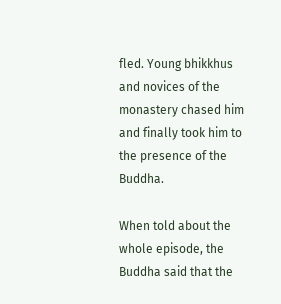fled. Young bhikkhus and novices of the monastery chased him and finally took him to the presence of the Buddha.

When told about the whole episode, the Buddha said that the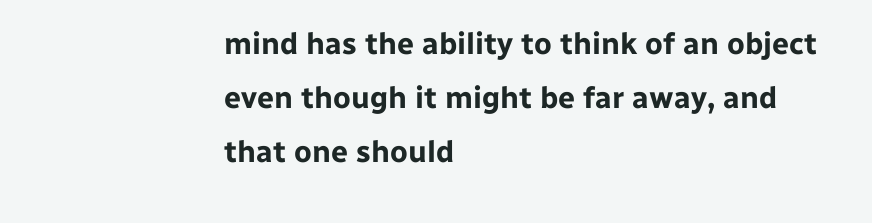mind has the ability to think of an object even though it might be far away, and that one should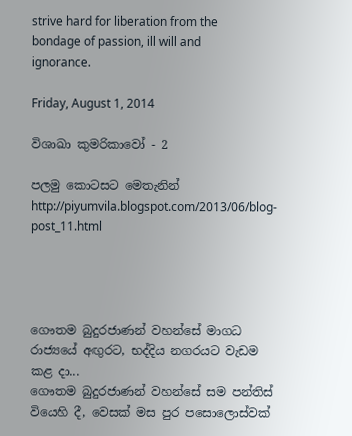strive hard for liberation from the bondage of passion, ill will and ignorance.

Friday, August 1, 2014

විශාඛා කුමරිකාවෝ - 2

පලමු කොටසට මෙතැනින්      http://piyumvila.blogspot.com/2013/06/blog-post_11.html




ගෞතම බුදුරජාණන් වහන්සේ මාගධ රාජ්‍යයේ අඟුරට, භද්දිය නගරයට වැඩම කළ දා...
ගෞතම බුදුරජාණන් වහන්සේ සම පන්තිස් වියෙහි දී, වෙසක් මස පුර පසොලොස්වක්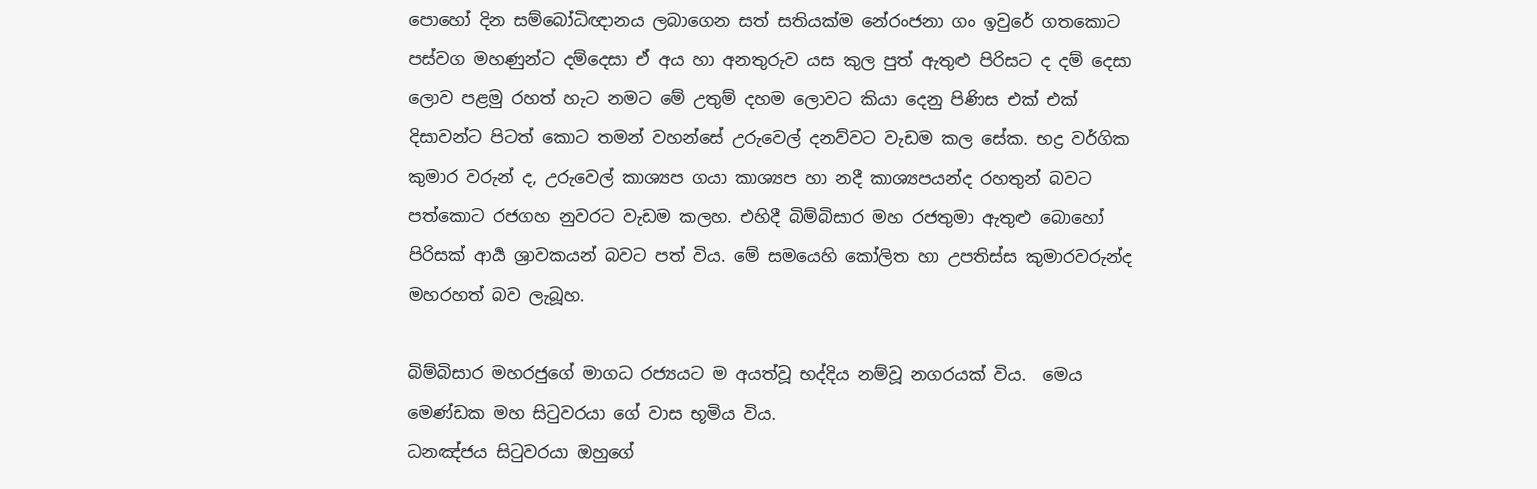පොහෝ දින සම්බෝධිඥානය ලබාගෙන සත් සතියක්ම නේරංජනා ගං ඉවුරේ ගතකොට පස්වග මහණුන්ට දම්දෙසා ඒ අය හා අනතුරුව යස කුල පුත් ඇතුළු පිරිසට ද දම් දෙසා ලොව පළමු රහත් හැට නමට මේ උතුම් දහම ලොවට කියා දෙනු පිණිස එක් එක් දිසාවන්ට පිටත් කොට තමන් වහන්සේ උරුවෙල් දනව්වට වැඩම කල සේක. භද්‍ර වර්ගික කුමාර වරුන් ද, උරුවෙල් කාශ්‍යප ගයා කාශ්‍යප හා නදී කාශ්‍යපයන්ද රහතුන් බවට පත්කොට රජගහ නුවරට වැඩම කලහ. එහිදී බිම්බිසාර මහ රජතුමා ඇතුළු බොහෝ පිරිසක් ආර්‍ය ශ්‍රාවකයන් බවට පත් විය. මේ සමයෙහි කෝලිත හා උපතිස්ස කුමාරවරුන්ද මහරහත් බව ලැබූහ.

බිම්බිසාර මහරජුගේ මාගධ රජ්‍යයට ම අයත්වූ භද්දිය නම්වූ නගරයක් විය.  මෙය මෙණ්ඩක මහ සිටුවරයා ගේ වාස භූමිය විය.
ධනඤ්ජය සිටුවරයා ඔහුගේ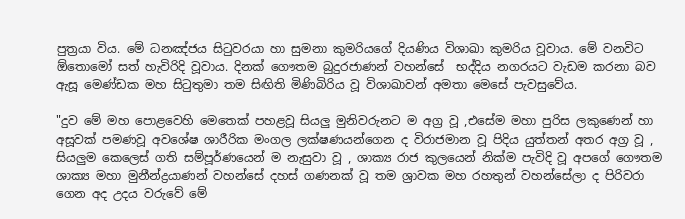පුත්‍රයා විය. මේ ධනඤ්ජය සිටුවරයා හා සුමනා කුමරියගේ දියණිය විශාඛා කුමරිය වූවාය. මේ වනවිට ඕතොමෝ සත් හැවිරිදි වූවාය. දිනක් ගෞතම බුදුරජාණන් වහන්සේ  භද්දිය නගරයට වැඩම කරනා බව ඇසූ මෙණ්ඩක මහ සිටුතුමා තම සිඟිති මිණිබිරිය වූ විශාඛාවන් අමතා මෙසේ පැවසුවේය.

"දුව මේ මහ පොළවෙහි මෙතෙක් පහළවූ සියලු මුනිවරුනට ම අග්‍ර වූ ,එසේම මහා පුරිස ලකුණෙන් හා අසූවක් පමණවූ අවශේෂ ශාරීරික මංගල ලක්ෂණයන්ගෙන ද විරාජමාන වූ පිදිය යුත්තන් අතර අග්‍ර වූ , සියලුම කෙලෙස් ගති සම්පූර්ණයෙන් ම නැසුවා වූ , ශාක්‍ය රාජ කුලයෙන් නික්ම පැවිදි වූ අපගේ ගෞතම ශාක්‍ය මහා මුනීන්ද්‍රයාණන් වහන්සේ දහස් ගණනක් වූ තම ශ්‍රාවක මහ රහතුන් වහන්සේලා ද පිරිවරා ගෙන අද උදය වරුවේ මේ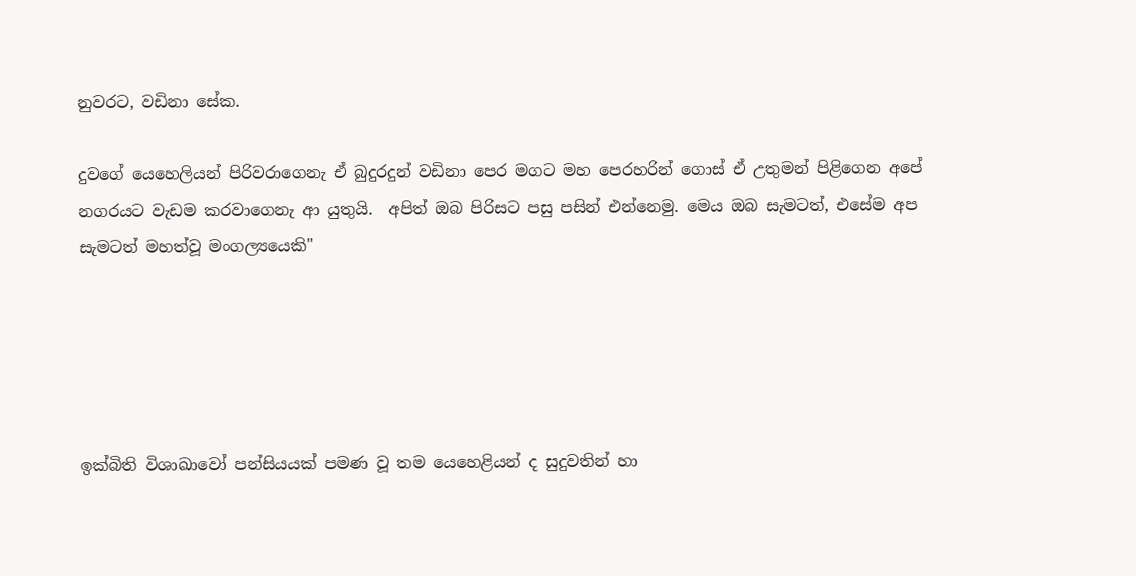නුවරට, වඩිනා සේක.

දුවගේ යෙහෙලියන් පිරිවරාගෙනැ ඒ බුදුරදුන් වඩිනා පෙර මගට මහ පෙරහරින් ගොස් ඒ උතුමන් පිළිගෙන අපේ නගරයට වැඩම කරවාගෙනැ ආ යුතුයි.  අපිත් ඔබ පිරිසට පසු පසින් එන්නෙමු. මෙය ඔබ සැමටත්, එසේම අප සැමටත් මහත්වූ මංගල්‍යයෙකි"





ඉක්බිති විශාඛාවෝ පන්සියයක් පමණ වූ තම යෙහෙළියන් ද සුදුවතින් හා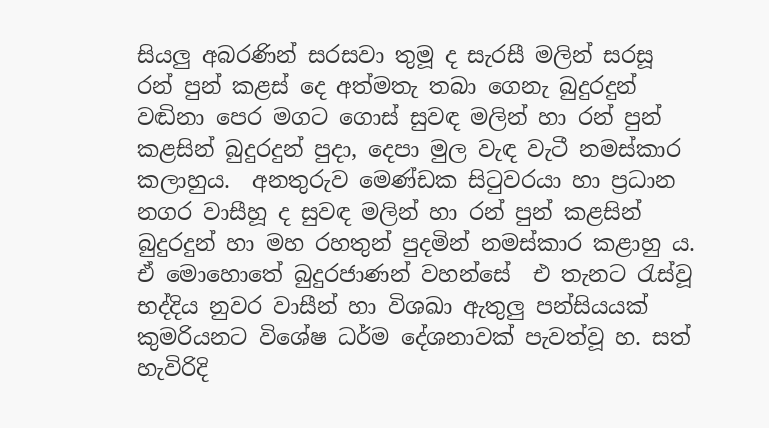සියලු අබරණින් සරසවා තුමූ ද සැරසී මලින් සරසූ රන් පුන් කළස් දෙ අත්මතැ තබා ගෙනැ බුදුරදුන් වඬිනා පෙර මගට ගොස් සුවඳ මලින් හා රන් පුන් කළසින් බුදුරදුන් පුදා, දෙපා මුල වැඳ වැටී නමස්කාර කලාහුය.  අනතුරුව මෙණ්ඩක සිටුවරයා හා ප්‍රධාන නගර වාසීහූ ද සුවඳ මලින් හා රන් පුන් කළසින් බුදුරදුන් හා මහ රහතුන් පුදමින් නමස්කාර කළාහු ය. ඒ මොහොතේ බුදුරජාණන් වහන්සේ  එ තැනට රැස්වූ භද්දිය නුවර වාසීන් හා විශඛා ඇතුලු පන්සියයක් කුමරියනට විශේෂ ධර්ම දේශනාවක් පැවත්වූ හ. සත් හැවිරිදි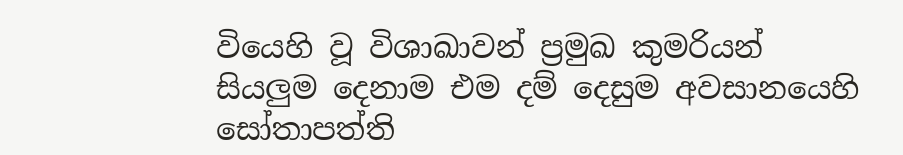වියෙහි වූ විශාඛාවන් ප්‍රමුඛ කුමරියන්  සියලුම දෙනාම එම දම් දෙසුම අවසානයෙහි සෝතාපත්ති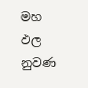මහ ඵල නුවණ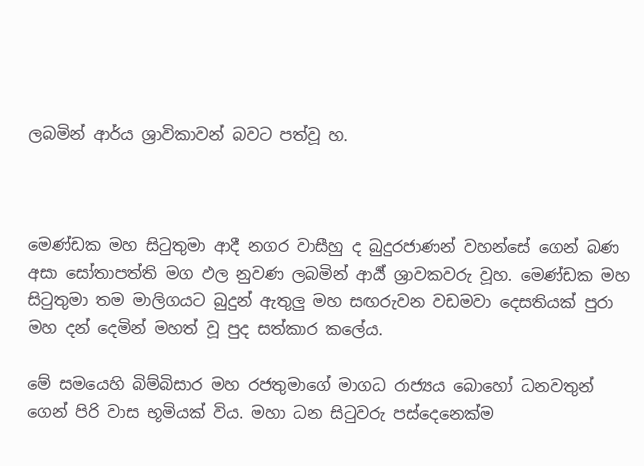ලබමින් ආර්ය ශ්‍රාවිකාවන් බවට පත්වූ හ.



මෙණ්ඩක මහ සිටුතුමා ආදී නගර වාසීහු ද බුදුරජාණන් වහන්සේ ගෙන් බණ අසා සෝතාපත්ති මග ඵල නුවණ ලබමින් ආර්‍ය් ශ්‍රාවකවරු වූහ. මෙණ්ඩක මහ සිටුතුමා තම මාලිගයට බුදුන් ඇතුලු මහ සඟරුවන වඩමවා දෙසතියක් පුරා මහ දන් දෙමින් මහත් වූ පුද සත්කාර කලේය.

මේ සමයෙහි බිම්බිසාර මහ රජතුමාගේ මාගධ රාජ්‍යය බොහෝ ධනවතුන් ගෙන් පිරි වාස භූමියක් විය. මහා ධන සිටුවරු පස්දෙනෙක්ම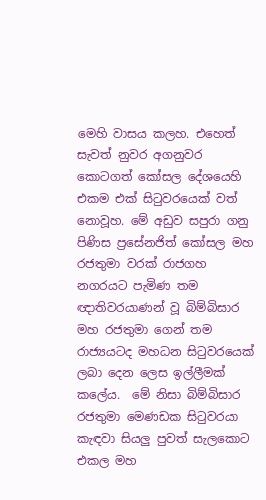මෙහි වාසය කලහ. එහෙත් සැවත් නුවර අගනුවර කොටගත් කෝසල දේශයෙහි එකම එක් සිටුවරයෙක් වත් නොවූහ. මේ අඩුව සපුරා ගනු පිණිස ප්‍රසේනජිත් කෝසල මහ රජතුමා වරක් රාජගහ නගරයට පැමිණ තම ඥාතිවරයාණන් වූ බිම්බිසාර මහ රජතුමා ගෙන් තම රාජ්‍යයටද මහධන සිටුවරයෙක් ලබා දෙන ලෙස ඉල්ලීමක් කලේය.  මේ නිසා බිම්බිසාර  රජතුමා මෙණඩක සිටුවරයා කැඳවා සියලු පුවත් සැලකොට එකල මහ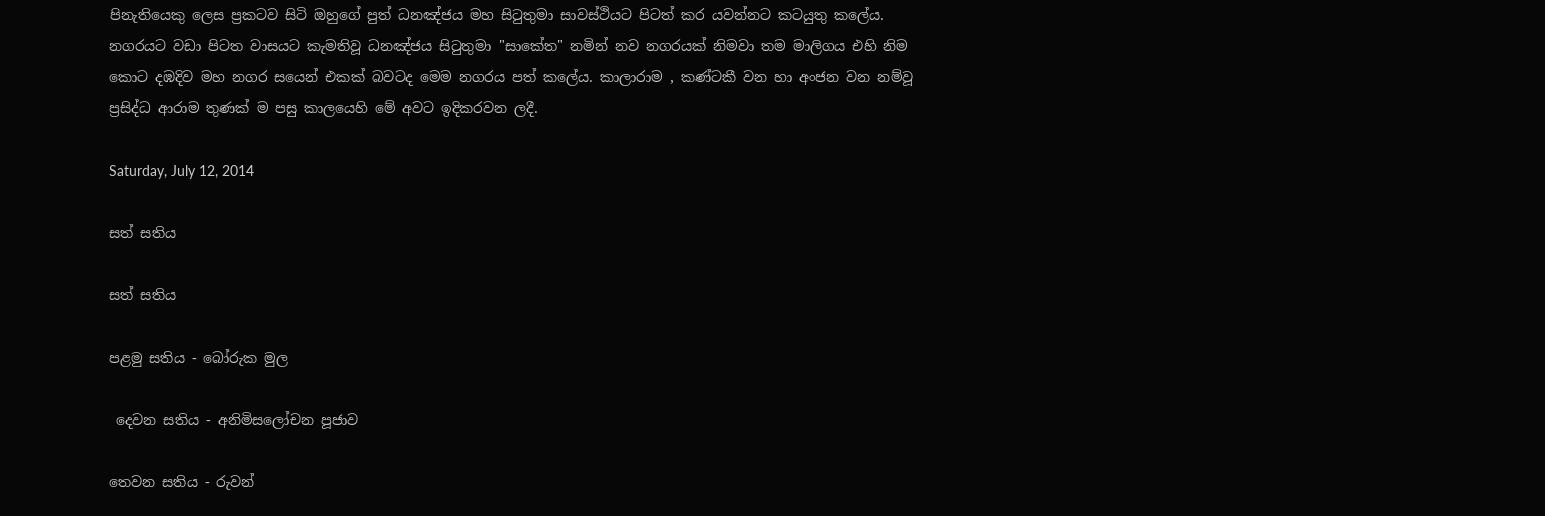පිනැතියෙකු ලෙස ප්‍රකටව සිටි ඔහුගේ පුත් ධනඤ්ජය මහ සිටුතුමා සාවස්ථියට පිටත් කර යවන්නට කටයුතු කලේය. නගරයට වඩා පිටත වාසයට කැමතිවූ ධනඤ්ජය සිටුතුමා "සාකේත" නමින් නව නගරයක් නිමවා තම මාලිගය එහි නිම කොට දඹදිව මහ නගර සයෙන් එකක් බවටද මෙම නගරය පත් කලේය. කාලාරාම , කණ්ටකී වන හා අංජන වන නම්වූ ප්‍රසිද්ධ ආරාම තුණක් ම පසු කාලයෙහි මේ අවට ඉදිකරවන ලදී.

Saturday, July 12, 2014

සත් සතිය

සත් සතිය

පළමු සතිය - බෝරුක මුල

 දෙවන සතිය - අනිමිසලෝචන පූජාව

තෙවන සතිය - රුවන්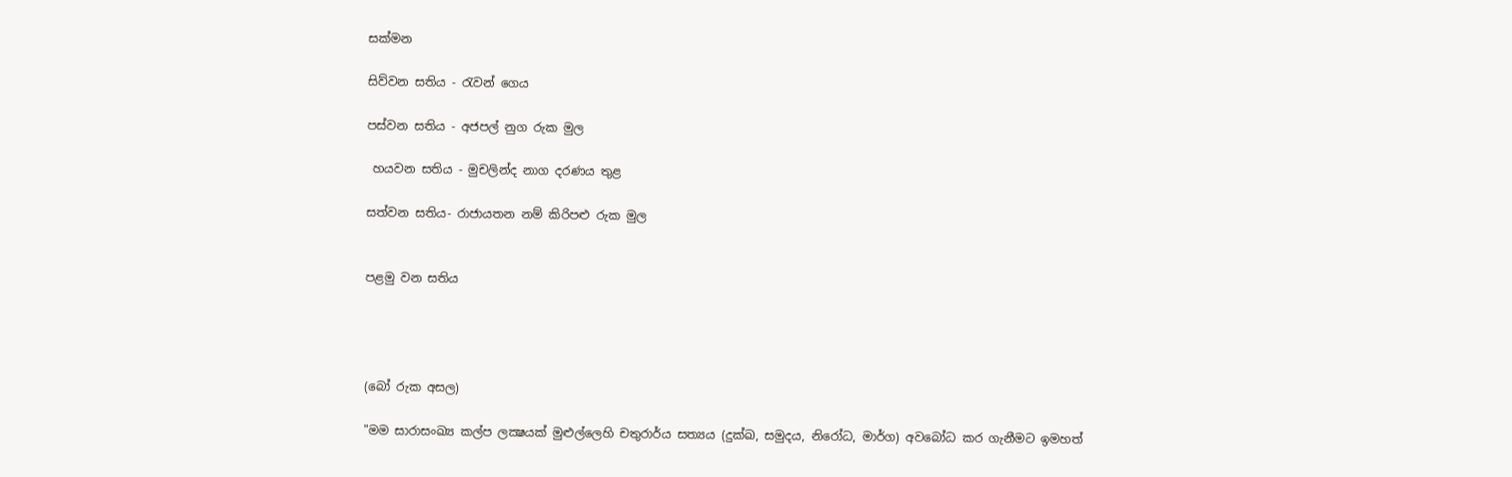සක්මන

සිව්වන සතිය - රැවන් ගෙය

පස්වන සතිය - අජපල් නුග රුක මුල

 හයවන සතිය - මුචලින්ද නාග දරණය තුළ

සත්වන සතිය- රාජායතන නම් කිරිපළු රුක මුල


පළමු වන සතිය




(බෝ රුක අසල)

"මම සාරාසංඛ්‍ය කල්ප ලක්‍ෂයක් මුළුල්ලෙහි චතුරාර්ය සත්‍යය (දුක්ඛ, සමුදය, නිරෝධ, මාර්ග) අවබෝධ කර ගැනීමට ඉමහත්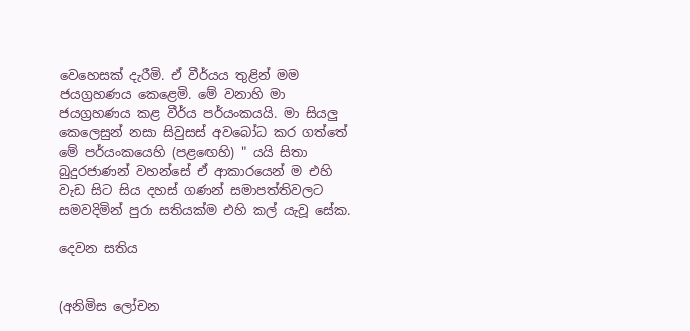වෙහෙසක් දැරීමි. ඒ වීර්යය තුළින් මම ජයග්‍රහණය කෙළෙමි. මේ වනාහි මා ජයග්‍රහණය කළ වීර්ය පර්යංකයයි. මා සියලු කෙලෙසුන් නසා සිවුසස් අවබෝධ කර ගත්තේ මේ පර්යංකයෙහි (පළඟෙහි) " යයි සිතා බුදුරජාණන් වහන්සේ ඒ ආකාරයෙන් ම එහි වැඩ සිට සිය දහස් ගණන් සමාපත්තිවලට සමවදිමින් පුරා සතියක්ම එහි කල් යැවූ සේක.

දෙවන සතිය


(අනිමිස ලෝචන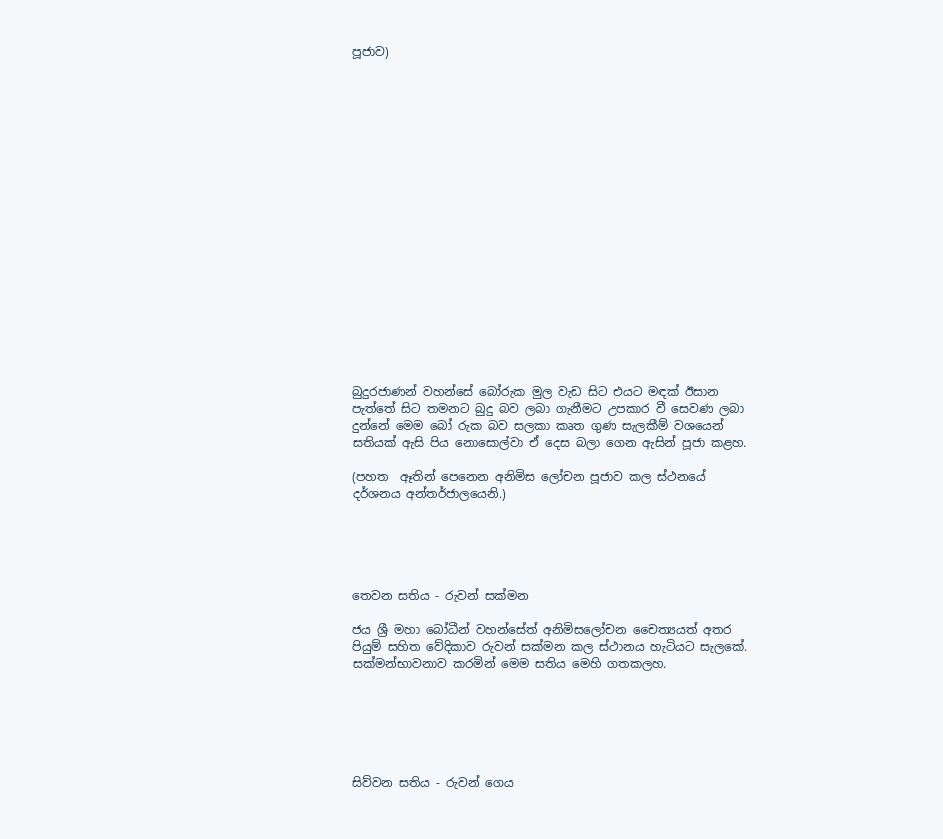පූජාව)



















බුදුරජාණන් වහන්සේ බෝරුක මුල වැඩ සිට එයට මඳක් ඊසාන පැත්තේ සිට තමනට බුදු බව ලබා ගැනීමට උපකාර වී සෙවණ ලබා දුන්නේ මෙම බෝ රුක බව සලකා කෘත ගුණ සැලකීම් වශයෙන් සතියක් ඇසි පිය නොසොල්වා ඒ දෙස බලා ගෙන ඇසින් පූජා කළහ.

(පහත  ඈතින් පෙනෙන අනිමිස ලෝචන පූජාව කල ස්ථනයේ දර්ශනය අන්තර්ජාලයෙනි.)





තෙවන සතිය - රුවන් සක්මන

ජය ශ්‍රී මහා බෝධීන් වහන්සේත් අනිමිසලෝචන චෛත්‍යයත් අතර පියුම් සහිත වේදිකාව රුවන් සක්මන කල ස්ථානය හැටියට සැලකේ. සක්මන්භාවනාව කරමින් මෙම සතිය මෙහි ගතකලහ.






සිව්වන සතිය - රුවන් ගෙය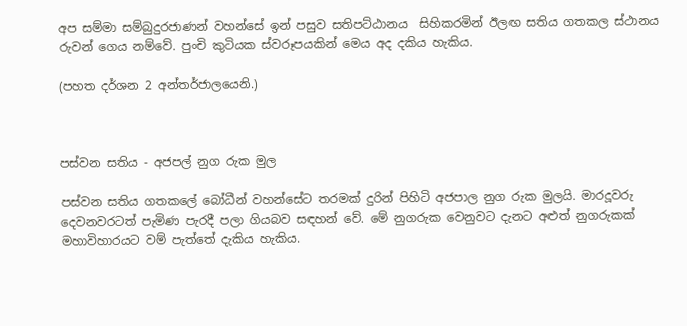අප සම්මා සම්බුදුරජාණන් වහන්සේ ඉන් පසුව සතිපට්ඨානය  සිහිකරමින් ඊලඟ සතිය ගතකල ස්ථානය රුවන් ගෙය නම්වේ. පුංචි කුටියක ස්වරූපයකින් මෙය අද දකිය හැකිය.

(පහත දර්ශන 2 අන්තර්ජාලයෙනි.)



පස්වන සතිය - අජපල් නුග රුක මුල

පස්වන සතිය ගතකලේ බෝධීන් වහන්සේට තරමක් දුරින් පිහිටි අජපාල නුග රුක මුලයි. මාරදූවරු දෙවනවරටත් පැමිණ පැරදී පලා ගියබව සඳහන් වේ. මේ නුගරුක වෙනුවට දැනට අළුත් නුගරුකක් මහාවිහාරයට වම් පැත්තේ දැකිය හැකිය.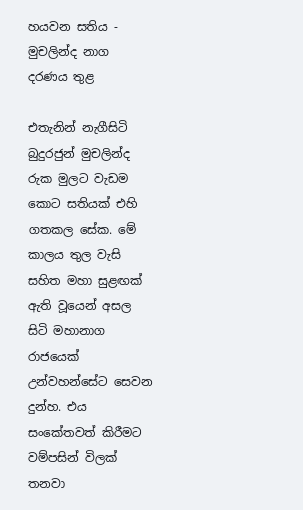හයවන සතිය - මුචලින්ද නාග දරණය තුළ

එතැනින් නැගීසිටි බුදුරජුන් මුචලින්ද රුක මුලට වැඩම කොට සතියක් එහි ගතකල සේක. මේ කාලය තුල වැසි සහිත මහා සුළඟක් ඇති වූයෙන් අසල සිටි මහානාග රාජයෙක් උන්වහන්සේට සෙවන දුන්හ. එය සංකේතවත් කිරීමට වම්පසින් විලක් තනවා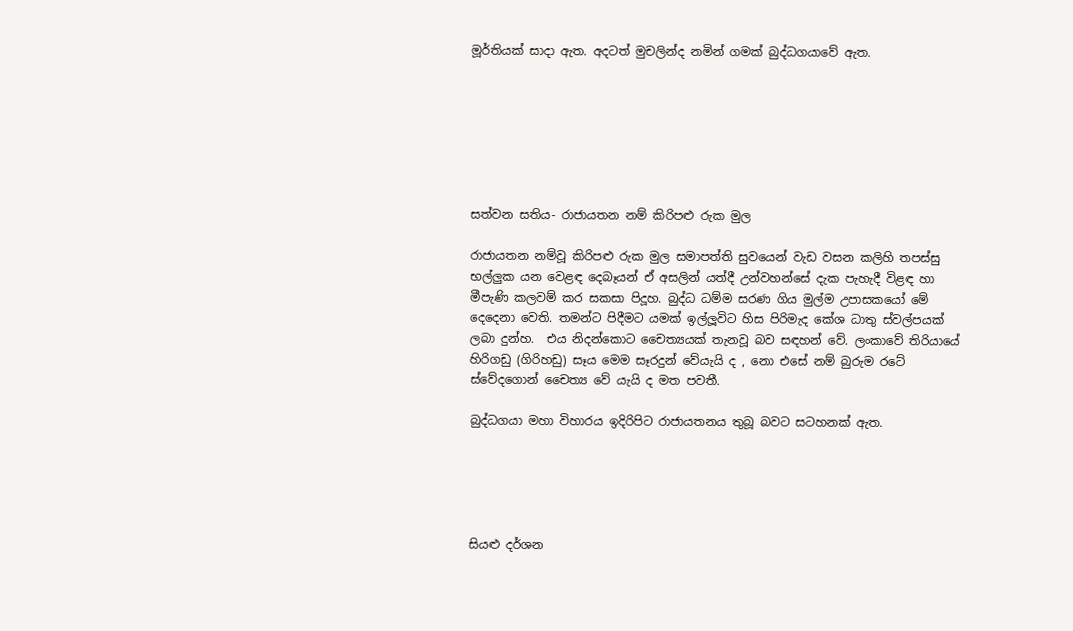මූර්තියක් සාදා ඇත. අදටත් මුචලින්ද නමින් ගමක් බුද්ධගයාවේ ඇත.







සත්වන සතිය- රාජායතන නම් කිරිපළු රුක මුල

රාජායතන නම්වූ කිරිපළු රුක මුල සමාපත්ති සුවයෙන් වැඩ වසන කලිහි තපස්සු භල්ලුක යන වෙළඳ දෙබෑයන් ඒ අසලින් යත්දී උන්වහන්සේ දැක පැහැදී විළඳ හා මීපැණි කලවම් කර සකසා පිදූහ. බුද්ධ ධම්ම සරණ ගිය මුල්ම උපාසකයෝ මේ දෙදෙනා වෙති. තමන්ට පිදීමට යමක් ඉල්ලූවිට හිස පිරිමැද කේශ ධාතු ස්වල්පයක් ලබා දුන්හ.  එය නිදන්කොට චෛත්‍යයක් තැනවූ බව සඳහන් වේ. ලංකාවේ තිරියායේ හිරිගඩු (ගිරිහඩු) සෑය මෙම සෑරදුන් වේයැයි ද , නො එසේ නම් බුරුම රටේ ස්වේදගොන් චෛත්‍ය වේ යැයි ද මත පවතී.

බුද්ධගයා මහා විහාරය ඉදිරිපිට රාජායතනය තුබූ බවට සටහනක් ඇත.





සියළු දර්ශන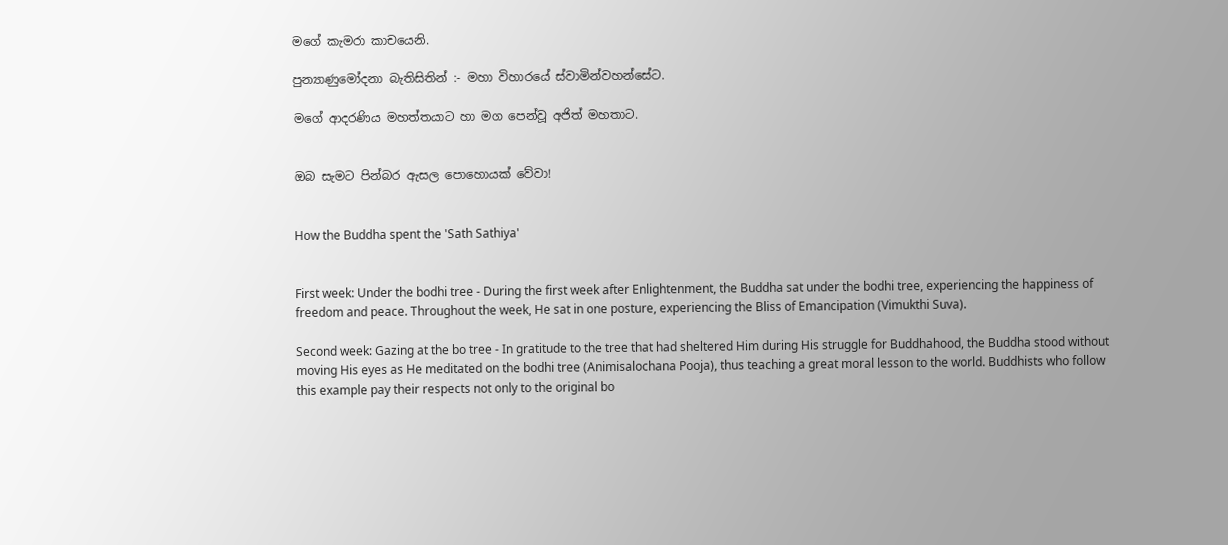මගේ කැමරා කාචයෙනි.

පුන්‍යාණුමෝදනා බැතිසිතින් :- මහා විහාරයේ ස්වාමින්වහන්සේට.

මගේ ආදරණිය මහත්තයාට හා මග පෙන්වූ අජිත් මහතාට.


ඔබ සැමට පින්බර ඇසල පොහොයක් වේවා!


How the Buddha spent the 'Sath Sathiya'


First week: Under the bodhi tree - During the first week after Enlightenment, the Buddha sat under the bodhi tree, experiencing the happiness of freedom and peace. Throughout the week, He sat in one posture, experiencing the Bliss of Emancipation (Vimukthi Suva).

Second week: Gazing at the bo tree - In gratitude to the tree that had sheltered Him during His struggle for Buddhahood, the Buddha stood without moving His eyes as He meditated on the bodhi tree (Animisalochana Pooja), thus teaching a great moral lesson to the world. Buddhists who follow this example pay their respects not only to the original bo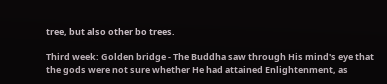tree, but also other bo trees.

Third week: Golden bridge - The Buddha saw through His mind's eye that the gods were not sure whether He had attained Enlightenment, as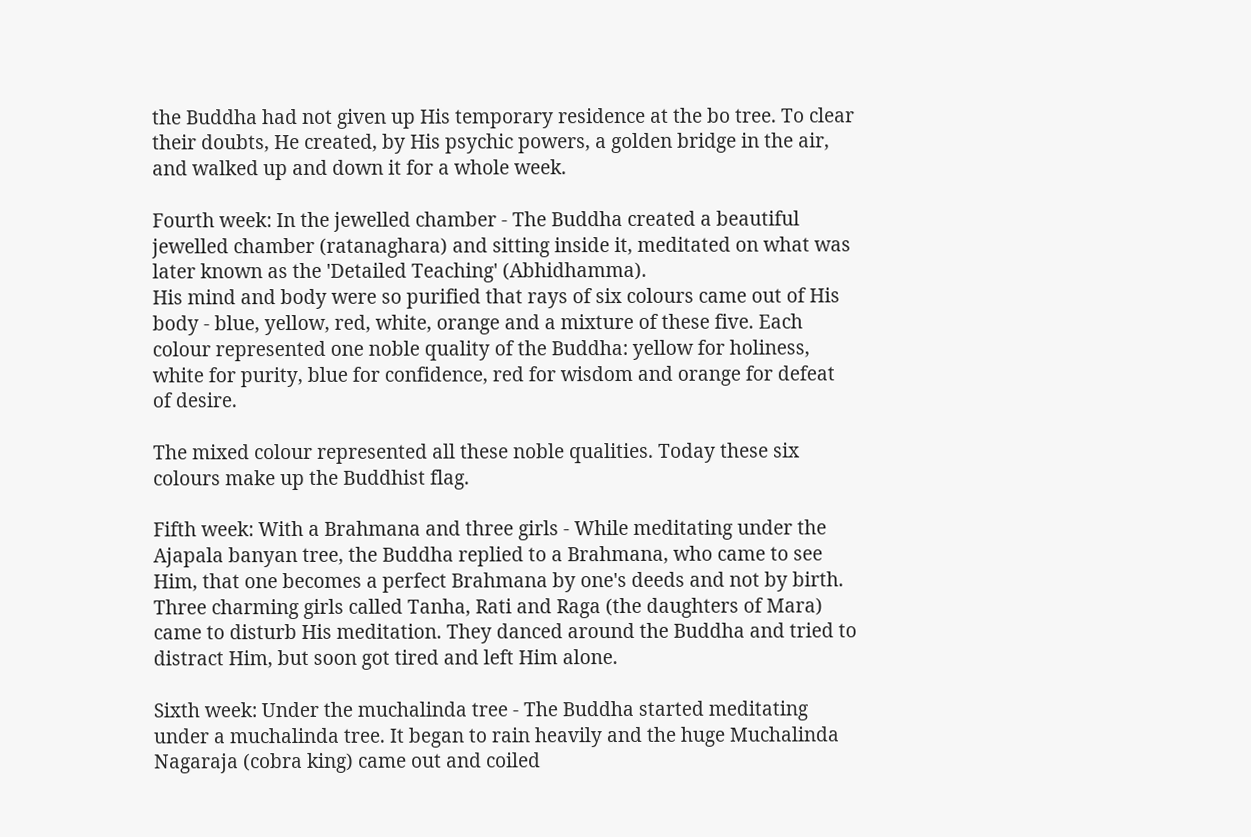the Buddha had not given up His temporary residence at the bo tree. To clear their doubts, He created, by His psychic powers, a golden bridge in the air, and walked up and down it for a whole week.

Fourth week: In the jewelled chamber - The Buddha created a beautiful jewelled chamber (ratanaghara) and sitting inside it, meditated on what was later known as the 'Detailed Teaching' (Abhidhamma).
His mind and body were so purified that rays of six colours came out of His body - blue, yellow, red, white, orange and a mixture of these five. Each colour represented one noble quality of the Buddha: yellow for holiness, white for purity, blue for confidence, red for wisdom and orange for defeat of desire.

The mixed colour represented all these noble qualities. Today these six colours make up the Buddhist flag.

Fifth week: With a Brahmana and three girls - While meditating under the Ajapala banyan tree, the Buddha replied to a Brahmana, who came to see Him, that one becomes a perfect Brahmana by one's deeds and not by birth.
Three charming girls called Tanha, Rati and Raga (the daughters of Mara) came to disturb His meditation. They danced around the Buddha and tried to distract Him, but soon got tired and left Him alone.

Sixth week: Under the muchalinda tree - The Buddha started meditating under a muchalinda tree. It began to rain heavily and the huge Muchalinda Nagaraja (cobra king) came out and coiled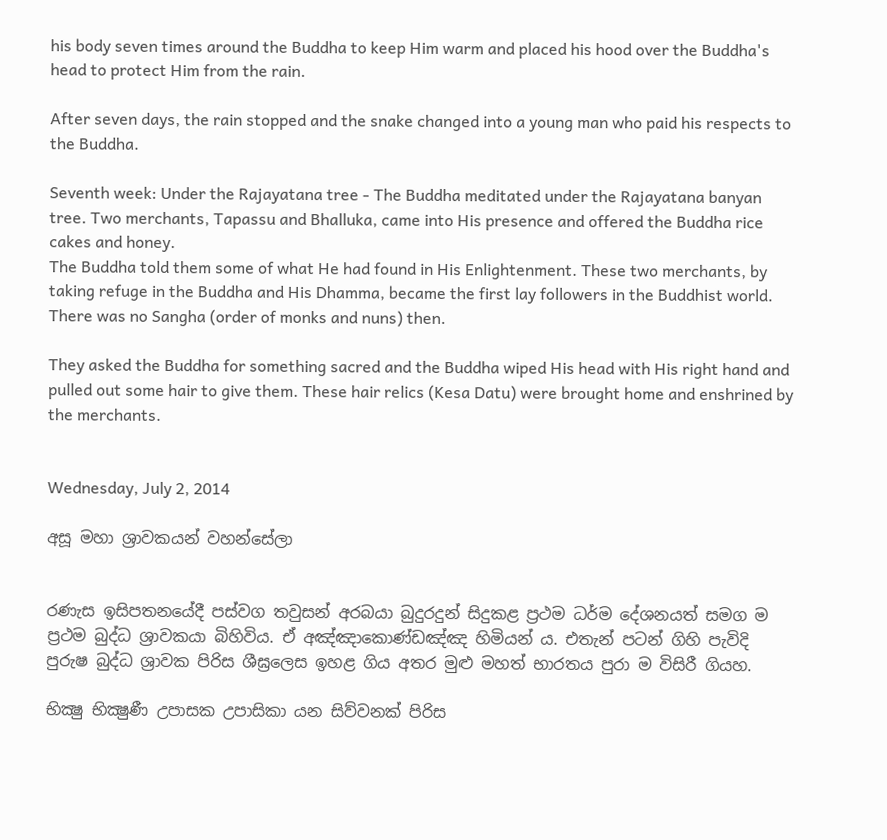his body seven times around the Buddha to keep Him warm and placed his hood over the Buddha's head to protect Him from the rain.

After seven days, the rain stopped and the snake changed into a young man who paid his respects to the Buddha.

Seventh week: Under the Rajayatana tree - The Buddha meditated under the Rajayatana banyan tree. Two merchants, Tapassu and Bhalluka, came into His presence and offered the Buddha rice cakes and honey.
The Buddha told them some of what He had found in His Enlightenment. These two merchants, by taking refuge in the Buddha and His Dhamma, became the first lay followers in the Buddhist world. There was no Sangha (order of monks and nuns) then.

They asked the Buddha for something sacred and the Buddha wiped His head with His right hand and pulled out some hair to give them. These hair relics (Kesa Datu) were brought home and enshrined by the merchants.


Wednesday, July 2, 2014

අසූ මහා ශ්‍රාවකයන් වහන්සේලා


රණැස ඉසිපතනයේදී පස්වග තවුසන් අරබයා බුදුරදුන් සිදුකළ ප්‍රථම ධර්ම දේශනයත් සමග ම ප්‍රථම බුද්ධ ශ්‍රාවකයා බිහිවිය. ඒ අඤ්ඤාකොණ්ඩඤ්ඤ හිමියන් ය. එතැන් පටන් ගිහි පැවිදි පුරුෂ බුද්ධ ශ්‍රාවක පිරිස ශීඝ්‍රලෙස ඉහළ ගිය අතර මුළු මහත් භාරතය පුරා ම විසිරී ගියහ.

භික්‍ෂු භික්‍ෂුණී උපාසක උපාසිකා යන සිව්වනක් පිරිස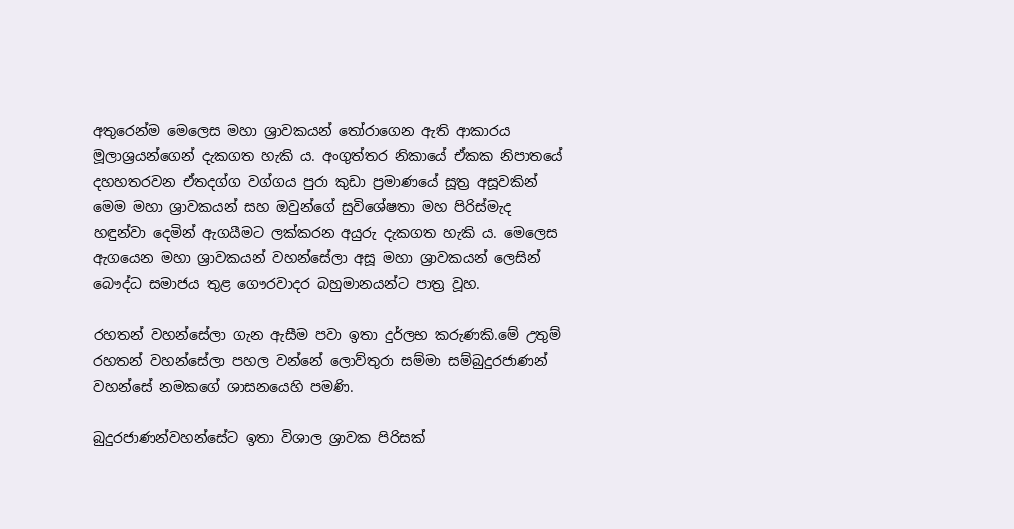අතුරෙන්ම මෙලෙස මහා ශ්‍රාවකයන් තෝරාගෙන ඇති ආකාරය මූලාශ්‍රයන්ගෙන් දැකගත හැකි ය. අංගුත්තර නිකායේ ඒකක නිපාතයේ දහහතරවන ඒතදග්ග වග්ගය පුරා කුඩා ප්‍රමාණයේ සූත්‍ර අසූවකින් මෙම මහා ශ්‍රාවකයන් සහ ඔවුන්ගේ සුවිශේෂතා මහ පිරිස්මැද හඳුන්වා දෙමින් ඇගයීමට ලක්කරන අයුරු දැකගත හැකි ය. මෙලෙස ඇගයෙන මහා ශ්‍රාවකයන් වහන්සේලා අසූ මහා ශ්‍රාවකයන් ලෙසින් බෞද්ධ සමාජය තුළ ගෞරවාදර බහුමානයන්ට පාත්‍ර වූහ.

රහතන් වහන්සේලා ගැන ඇසීම පවා ඉතා දුර්ලභ කරුණකි.මේ උතුම් රහතන් වහන්සේලා පහල වන්නේ ලොව්තුරා සම්මා සම්බුදුරජාණන් වහන්සේ නමකගේ ශාසනයෙහි පමණි.

බුදුරජාණන්වහන්සේට ඉතා විශාල ශ්‍රාවක පිරිසක්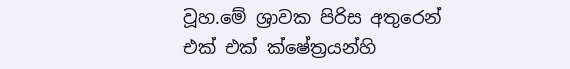වූහ.මේ ශ්‍රාවක පිරිස අතුරෙන් එක් එක් ක්ෂේත්‍රයන්හි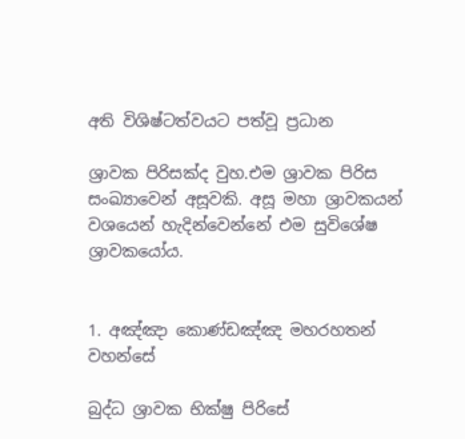අති විශිෂ්ටත්වයට පත්වූ ප්‍රධාන

ශ්‍රාවක පිරිසක්ද වුහ.එම ශ්‍රාවක පිරිස සංඛ්‍යාවෙන් අසූවකි. අසූ මහා ශ්‍රාවකයන් වශයෙන් හැදින්වෙන්නේ එම සුවිශේෂ ශ්‍රාවකයෝය.


1. අඤ්ඤා කොණ්ඩඤ්ඤ මහරහතන් වහන්සේ

බුද්ධ ශ්‍රාවක භික්ෂු පිරිසේ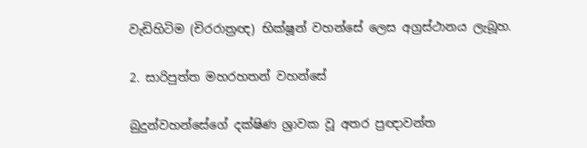වැඩිහිටිම (චිරරාත්‍රඥ) භික්ෂූන් වහන්සේ ලෙස අග්‍රස්ථානය ලැබූහ.

2. සාරිපුත්ත මහරහතන් වහන්සේ

බුදුන්වහන්සේගේ දක්ෂිණ ශ්‍රාවක වූ අතර ප්‍රඥාවන්ත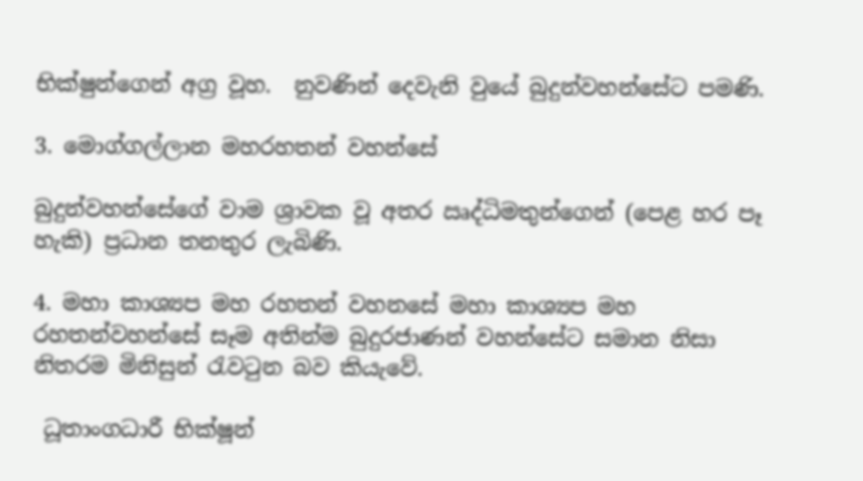භික්ෂුන්ගෙන් අග්‍ර වූහ.  නුවණින් දෙවැනි වුයේ බුදුන්වහන්සේට පමණි.

3. මොග්ගල්ලාන මහරහතන් වහන්සේ

බුදුන්වහන්සේගේ වාම ශ්‍රාවක වූ අතර ඍද්ධිමතුන්ගෙන් (පෙළ හර පෑ හැකි) ප්‍රධාන තනතුර ලැබිණි.

4. මහා කාශ්‍යප මහ රහතන් වහනසේ මහා කාශ්‍යප මහ රහතන්වහන්සේ සෑම අතින්ම බුදුරජාණන් වහන්සේට සමාන නිසා නිතරම මිනිසුන් රැවටුන බව කියැවේ.

 ධූතාංගධාරී භික්ෂූන්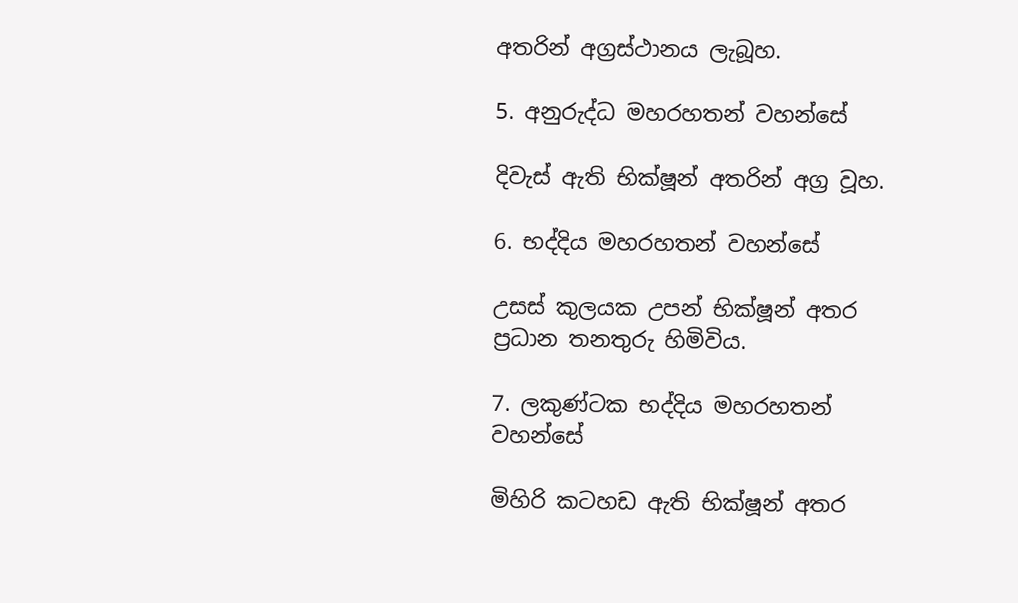අතරින් අග්‍රස්ථානය ලැබූහ.

5. අනුරුද්ධ මහරහතන් වහන්සේ

දිවැස් ඇති භික්ෂූන් අතරින් අග්‍ර වූහ.

6. භද්දිය මහරහතන් වහන්සේ

උසස් කුලයක උපන් භික්ෂූන් අතර ප්‍රධාන තනතුරු හිමිවිය.

7. ලකුණ්ටක භද්දිය මහරහතන් වහන්සේ

මිහිරි කටහඩ ඇති භික්ෂූන් අතර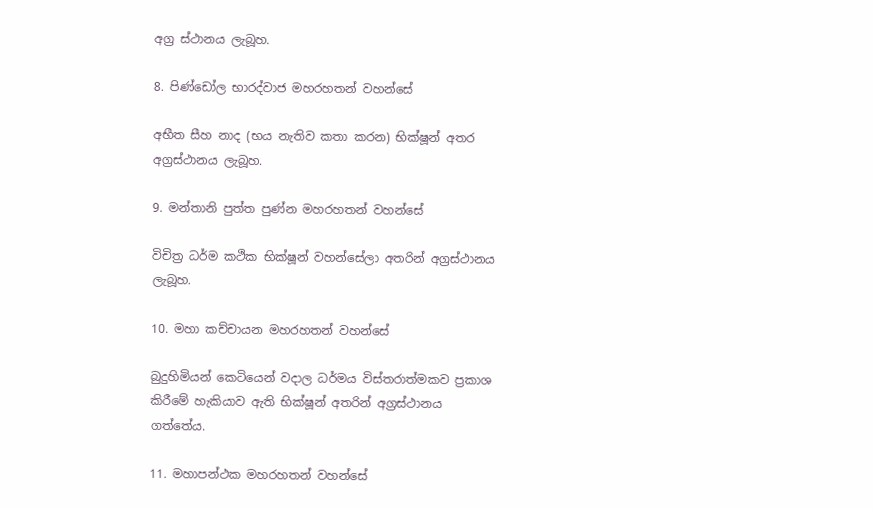අග්‍ර ස්ථානය ලැබූහ.

8. පිණ්ඩෝල භාරද්වාජ මහරහතන් වහන්සේ

අභීත සීහ නාද (භය නැතිව කතා කරන) භික්ෂූන් අතර අග්‍රස්ථානය ලැබූහ.

9. මන්තානි පුත්ත පුණ්න මහරහතන් වහන්සේ

විචිත්‍ර ධර්ම කථික භික්ෂූන් වහන්සේලා අතරින් අග්‍රස්ථානය ලැබූහ.

10. මහා කච්චායන මහරහතන් වහන්සේ

බුදුහිමියන් කෙටියෙන් වදාල ධර්මය විස්තරාත්මකව ප්‍රකාශ කිරීමේ හැකියාව ඇති භික්ෂූන් අතරින් අග්‍රස්ථානය ගත්තේය.

11. මහාපන්ථක මහරහතන් වහන්සේ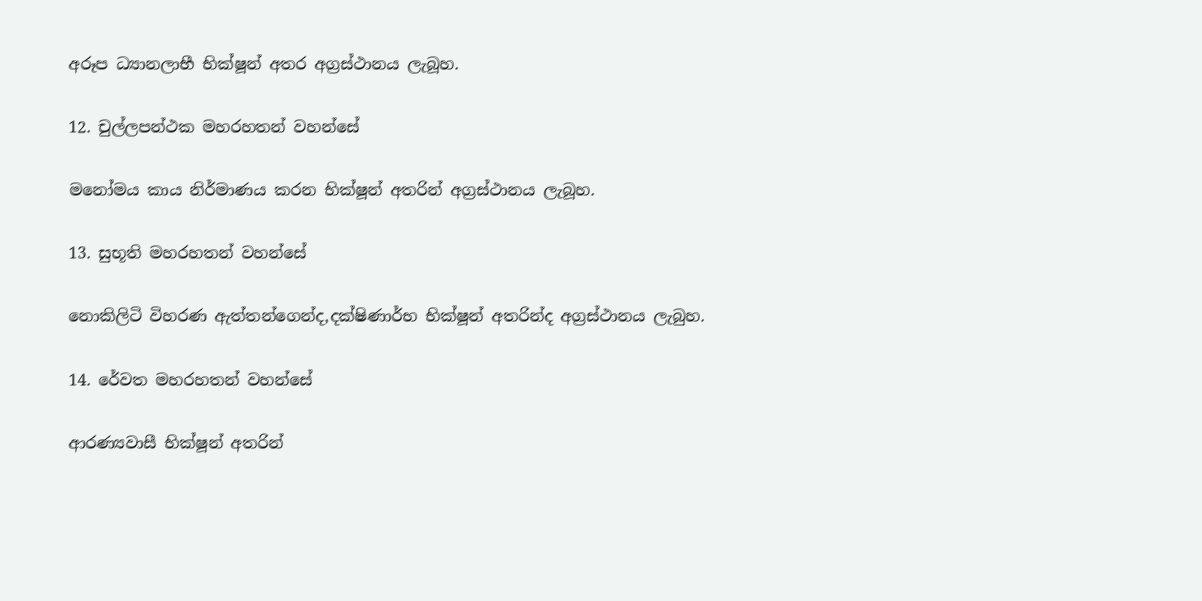අරූප ධ්‍යානලාභී භික්ෂූන් අතර අග්‍රස්ථානය ලැබූහ.

12. චුල්ලපන්ථක මහරහතන් වහන්සේ

මනෝමය කාය නිර්මාණය කරන භික්ෂූන් අතරින් අග්‍රස්ථානය ලැබූහ.

13. සුභූති මහරහතන් වහන්සේ

නොකිලිටි විහරණ ඇත්තන්ගෙන්ද,දක්ෂිණාර්භ භික්ෂූන් අතරින්ද අග්‍රස්ථානය ලැබුහ.

14. රේවත මහරහතන් වහන්සේ

ආරණ්‍යවාසී භික්ෂූන් අතරින්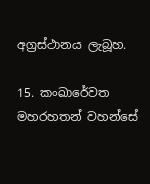අග්‍රස්ථානය ලැබූහ.

15. කංඛාරේවත මහරහතන් වහන්සේ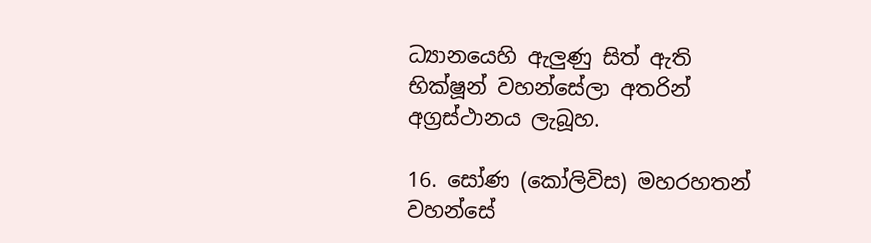ධ්‍යානයෙහි ඇලුණු සිත් ඇති භික්ෂූන් වහන්සේලා අතරින් අග්‍රස්ථානය ලැබූහ.

16. සෝණ (කෝලිවිස) මහරහතන් වහන්සේ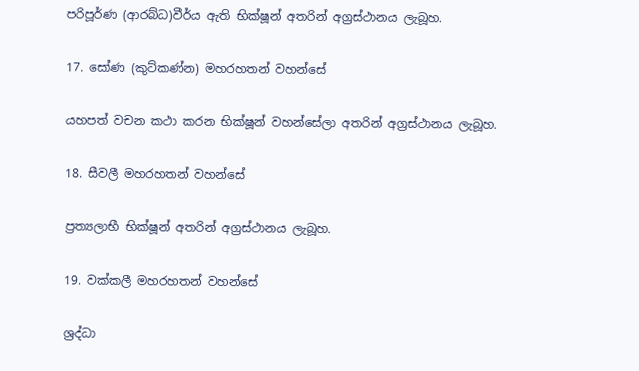පරිපූර්ණ (ආරබ්ධ)වීර්ය ඇති භික්ෂූන් අතරින් අග්‍රස්ථානය ලැබූහ.

17. සෝණ (කුට්කණ්න) මහරහතන් වහන්සේ

යහපත් වචන කථා කරන භික්ෂූන් වහන්සේලා අතරින් අග්‍රස්ථානය ලැබූහ.

18. සීවලී මහරහතන් වහන්සේ

ප්‍රත්‍යලාභී භික්ෂූන් අතරින් අග්‍රස්ථානය ලැබූහ.

19. වක්කලී මහරහතන් වහන්සේ

ශ්‍රද්ධා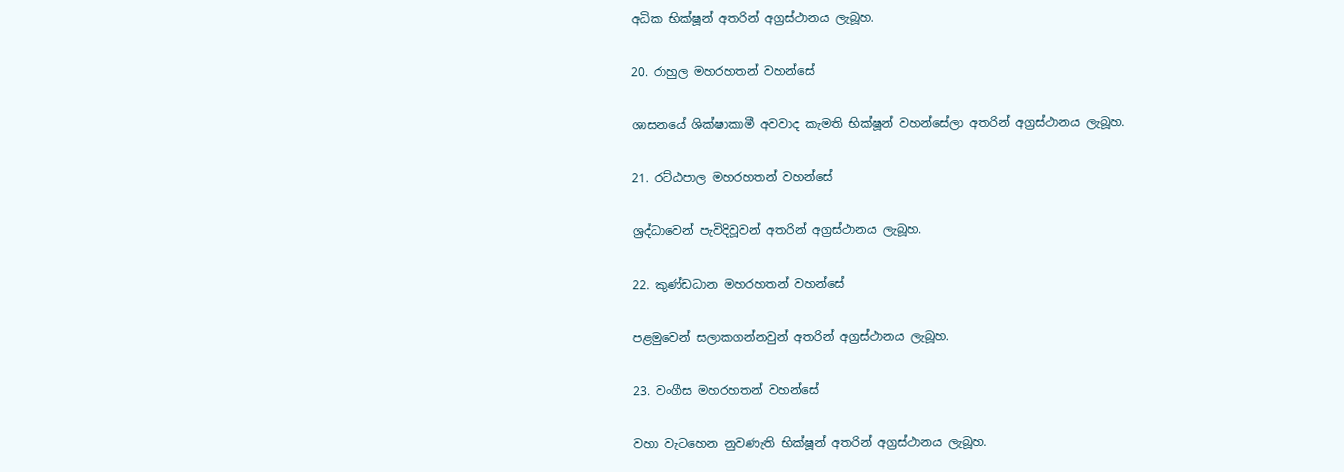අධික භික්ෂූන් අතරින් අග්‍රස්ථානය ලැබූහ.

20. රාහුල මහරහතන් වහන්සේ

ශාසනයේ ශික්ෂාකාමී අවවාද කැමති භික්ෂූන් වහන්සේලා අතරින් අග්‍රස්ථානය ලැබූහ.

21. රට්ඨපාල මහරහතන් වහන්සේ

ශ්‍රද්ධාවෙන් පැවිදිවූවන් අතරින් අග්‍රස්ථානය ලැබූහ.

22. කුණ්ඩධාන මහරහතන් වහන්සේ

පළමුවෙන් සලාකගන්නවුන් අතරින් අග්‍රස්ථානය ලැබූහ.

23. වංගීස මහරහතන් වහන්සේ

වහා වැටහෙන නුවණැති භික්ෂූන් අතරින් අග්‍රස්ථානය ලැබූහ.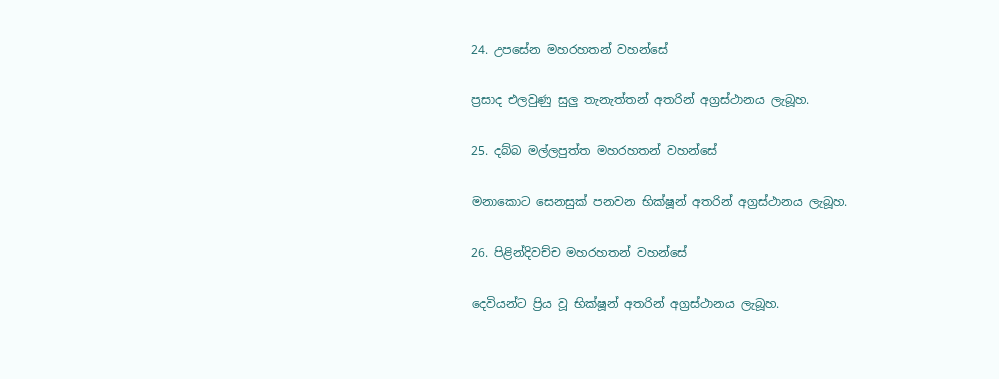24. උපසේන මහරහතන් වහන්සේ

ප්‍රසාද එලවුණු සුලු තැනැත්තන් අතරින් අග්‍රස්ථානය ලැබූහ.

25. දබ්බ මල්ලපුත්ත මහරහතන් වහන්සේ

මනාකොට සෙනසුක් පනවන භික්ෂූන් අතරින් අග්‍රස්ථානය ලැබූහ.

26. පිළින්දිවච්ච මහරහතන් වහන්සේ

දෙවියන්ට ප්‍රිය වූ භික්ෂූන් අතරින් අග්‍රස්ථානය ලැබූහ.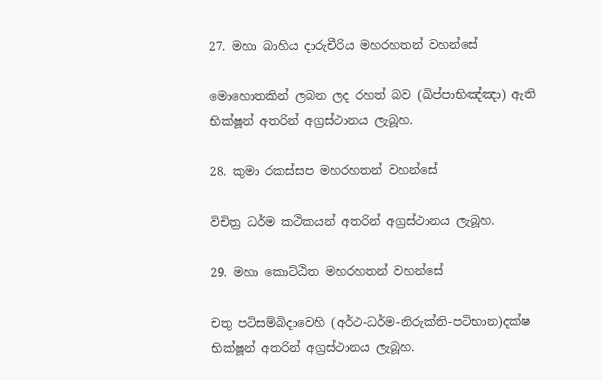27. මහා බාහිය දාරුචීරිය මහරහතන් වහන්සේ

මොහොතකින් ලබන ලද රහත් බව (ඛිප්පාභිඤ්ඤා) ඇති භික්ෂූන් අතරින් අග්‍රස්ථානය ලැබූහ.

28. කුමා රකස්සප මහරහතන් වහන්සේ

විචිත්‍ර ධර්ම කථිකයන් අතරින් අග්‍රස්ථානය ලැබූහ.

29. මහා කොට්ඨිත මහරහතන් වහන්සේ

චතු පටිසම්බිදාවෙහි (අර්ථ-ධර්ම-නිරුක්ති-පටිභාන)දක්ෂ භික්ෂූන් අතරින් අග්‍රස්ථානය ලැබූහ.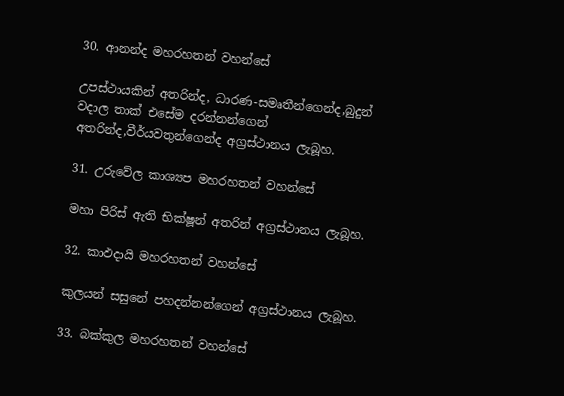30. ආනන්ද මහරහතන් වහන්සේ

උපස්ථායකින් අතරින්ද, ධාරණ-සමෘතීන්ගෙන්ද,බුදුන් වදාල තාක් එසේම දරන්නන්ගෙන් අතරින්ද,වීර්යවතුන්ගෙන්ද අග්‍රස්ථානය ලැබූහ.

31. උරුවේල කාශ්‍යප මහරහතන් වහන්සේ

මහා පිරිස් ඇති භික්ෂූන් අතරින් අග්‍රස්ථානය ලැබූහ.

32. කාඵදායි මහරහතන් වහන්සේ

කුලයන් සසුනේ පහදන්නන්ගෙන් අග්‍රස්ථානය ලැබූහ.

33. බක්කුල මහරහතන් වහන්සේ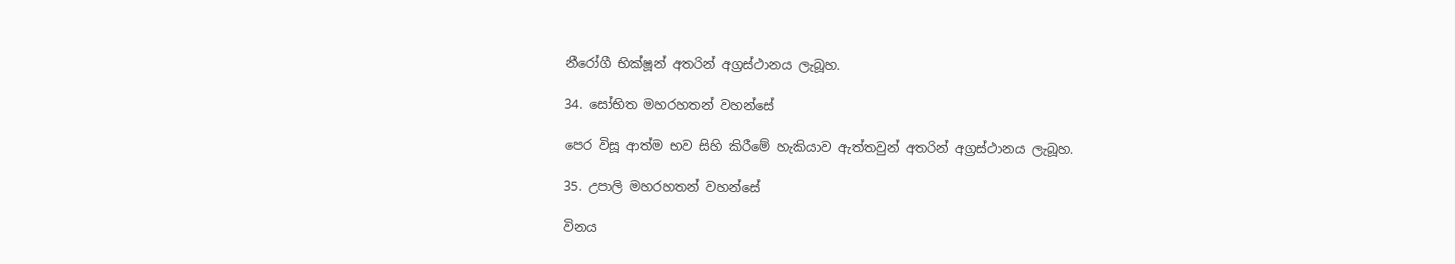නීරෝගී භික්ෂූන් අතරින් අග්‍රස්ථානය ලැබූහ.

34. සෝභිත මහරහතන් වහන්සේ

පෙර විසූ ආත්ම භව සිහි කිරීමේ හැකියාව ඇත්තවුන් අතරින් අග්‍රස්ථානය ලැබූහ.

35. උපාලි මහරහතන් වහන්සේ

විනය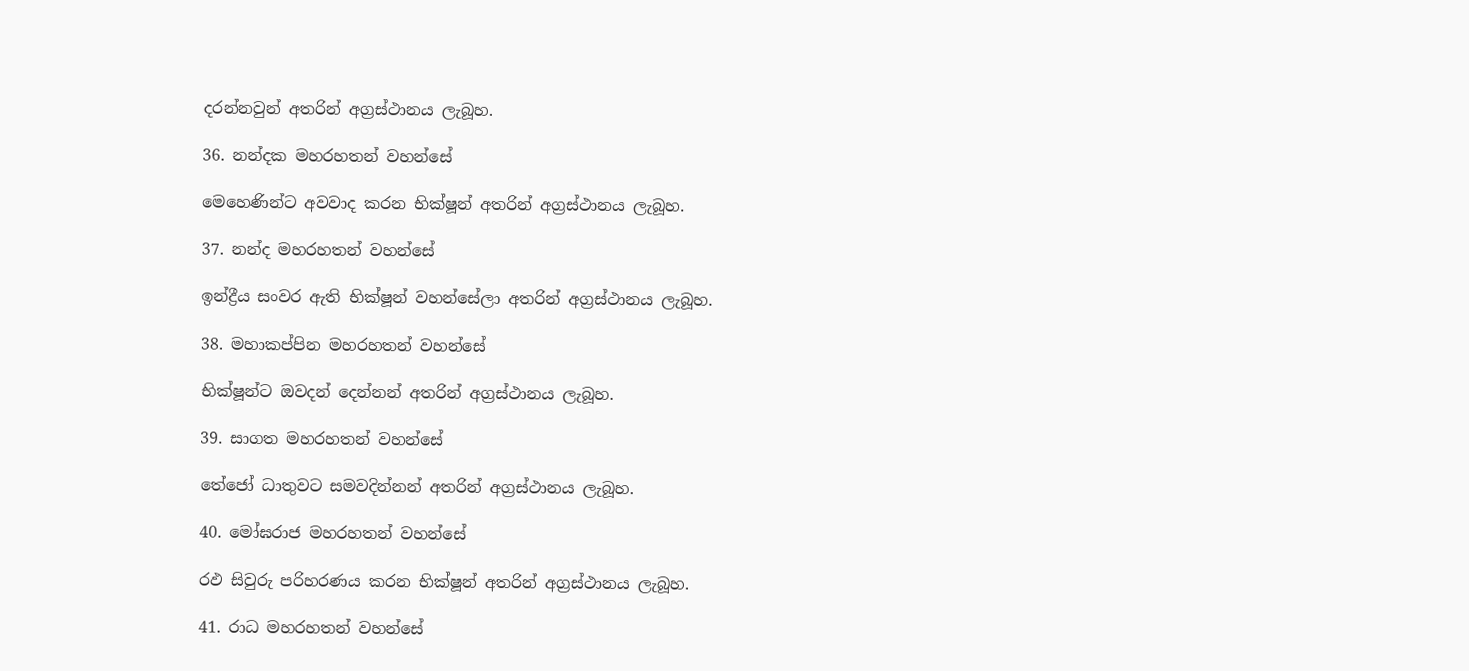දරන්නවුන් අතරින් අග්‍රස්ථානය ලැබූහ.

36. නන්දක මහරහතන් වහන්සේ

මෙහෙණින්ට අවවාද කරන භික්ෂූන් අතරින් අග්‍රස්ථානය ලැබූහ.

37. නන්ද මහරහතන් වහන්සේ

ඉන්ද්‍රීය සංවර ඇති භික්ෂූන් වහන්සේලා අතරින් අග්‍රස්ථානය ලැබූහ.

38. මහාකප්පින මහරහතන් වහන්සේ

භික්ෂූන්ට ඔවදන් දෙන්නන් අතරින් අග්‍රස්ථානය ලැබූහ.

39. සාගත මහරහතන් වහන්සේ

තේජෝ ධාතුවට සමවදින්නන් අතරින් අග්‍රස්ථානය ලැබූහ.

40. මෝඝරාජ මහරහතන් වහන්සේ

රඵ සිවුරු පරිහරණය කරන භික්ෂූන් අතරින් අග්‍රස්ථානය ලැබූහ.

41. රාධ මහරහතන් වහන්සේ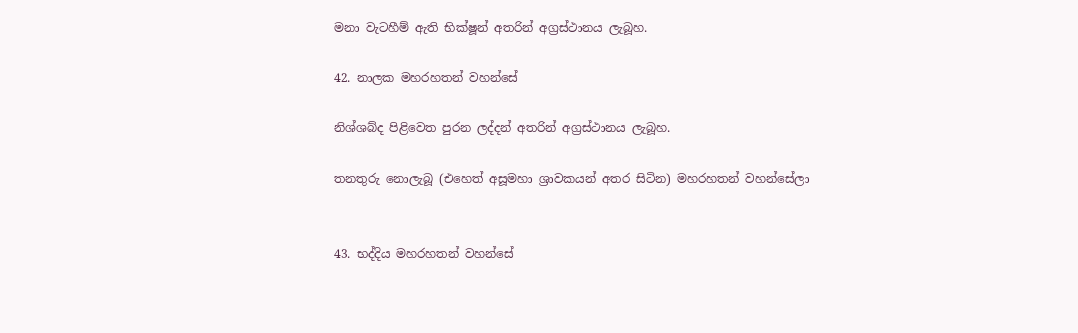මනා වැටහීම් ඇති භික්ෂූන් අතරින් අග්‍රස්ථානය ලැබූහ.

42. නාලක මහරහතන් වහන්සේ

නිශ්ශබ්ද පිළිවෙත පුරන ලද්දන් අතරින් අග්‍රස්ථානය ලැබූහ.

තනතුරු නොලැබූ (එහෙත් අසූමහා ශ්‍රාවකයන් අතර සිටින) මහරහතන් වහන්සේලා


43. භද්දිය මහරහතන් වහන්සේ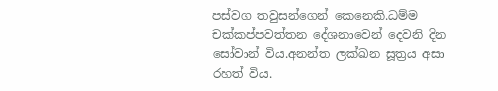පස්වග තවුසන්ගෙන් කෙනෙකි.ධම්ම චක්කප්පවත්තන දේශනාවෙන් දෙවනි දින සෝවාන් විය.අනන්ත ලක්ඛන සූත්‍රය අසා රහත් විය.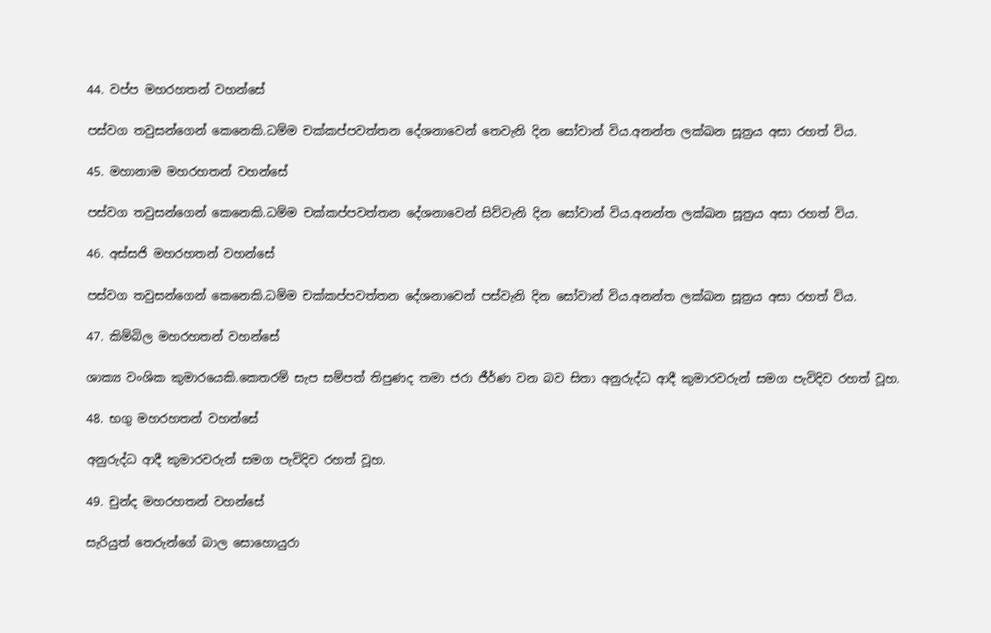44. වප්ප මහරහතන් වහන්සේ

පස්වග තවුසන්ගෙන් කෙනෙකි.ධම්ම චක්කප්පවත්තන දේශනාවෙන් තෙවැනි දින සෝවාන් විය.අනන්ත ලක්ඛන සූත්‍රය අසා රහත් විය.

45. මහානාම මහරහතන් වහන්සේ

පස්වග තවුසන්ගෙන් කෙනෙකි.ධම්ම චක්කප්පවත්තන දේශනාවෙන් සිව්වැනි දින සෝවාන් විය.අනන්ත ලක්ඛන සූත්‍රය අසා රහත් විය.

46. අස්සජි මහරහතන් වහන්සේ

පස්වග තවුසන්ගෙන් කෙනෙකි.ධම්ම චක්කප්පවත්තන දේශනාවෙන් පස්වැනි දින සෝවාන් විය.අනන්ත ලක්ඛන සූත්‍රය අසා රහත් විය.

47. කිම්බිල මහරහතන් වහන්සේ

ශාක්‍ය වංශික කුමාරයෙකි.කෙතරම් සැප සම්පත් තිපුණද තමා ජරා ජීර්ණ වන බව සිතා අනුරුද්ධ ආදී කුමාරවරුන් සමග පැවිදිව රහත් වූහ.

48. භගු මහරහතන් වහන්සේ

අනුරුද්ධ ආදී කුමාරවරුන් සමග පැවිදිව රහත් වූහ.

49. චුන්ද මහරහතන් වහන්සේ

සැරියුත් තෙරුන්ගේ බාල සොහොයුරා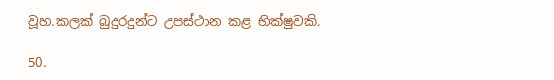වූහ.කලක් බුදුරදුන්ට උපස්ථාන කළ භික්ෂුවකි.

50.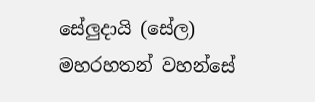සේලුදායි (සේල) මහරහතන් වහන්සේ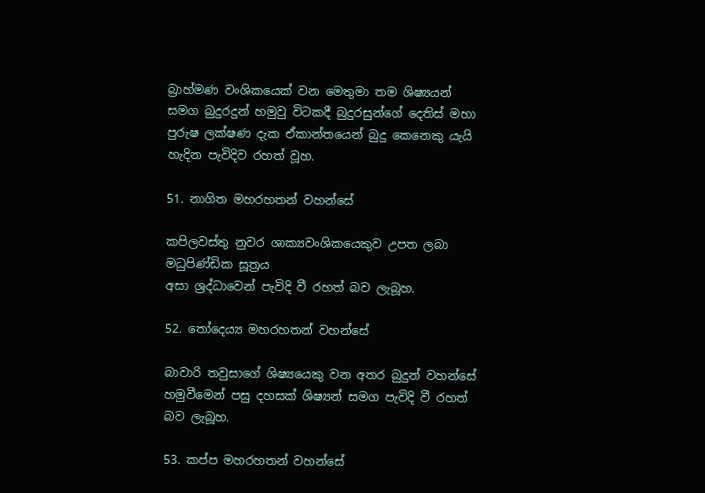බ්‍රාහ්මණ වංශිකයෙක් වන මෙතුමා තම ශිෂ්‍යයන් සමග බුදුරදුන් හමුවු විටකදී බුදුරසුන්ගේ දෙතිස් මහා පුරුෂ ලක්ෂණ දැක ඒකාන්තයෙන් බුදු කෙනෙකු යැයි හැදින පැවිදිව රහත් වූහ.

51. නාගිත මහරහතන් වහන්සේ

කපිලවස්තු නුවර ශාක්‍යවංශිකයෙකුව උපත ලබා මධුපිණ්ඩික සූත්‍රය
අසා ශ්‍රද්ධාවෙන් පැවිදි වී රහත් බව ලැබූහ.

52. තෝදෙය්‍ය මහරහතන් වහන්සේ

බාවාරි තවුසාගේ ශිෂ්‍යයෙකු වන අතර බුදුන් වහන්සේ හමුවීමෙන් පසු දහසක් ශිෂ්‍යන් සමග පැවිදි වී රහත් බව ලැබූහ.

53. කප්ප මහරහතන් වහන්සේ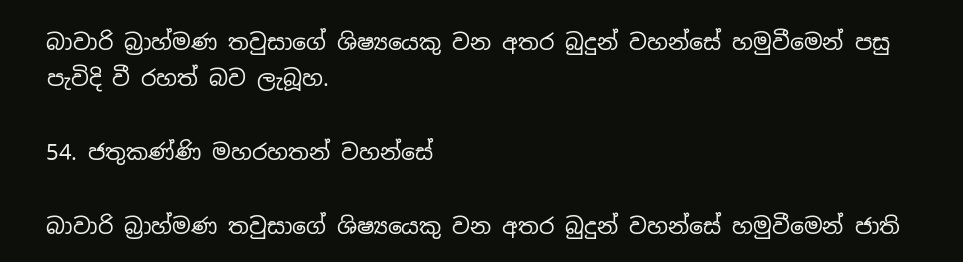බාවාරි බ්‍රාහ්මණ තවුසාගේ ශිෂ්‍යයෙකු වන අතර බුදුන් වහන්සේ හමුවීමෙන් පසු පැවිදි වී රහත් බව ලැබූහ.

54. ජතුකණ්ණි මහරහතන් වහන්සේ

බාවාරි බ්‍රාහ්මණ තවුසාගේ ශිෂ්‍යයෙකු වන අතර බුදුන් වහන්සේ හමුවීමෙන් ජාති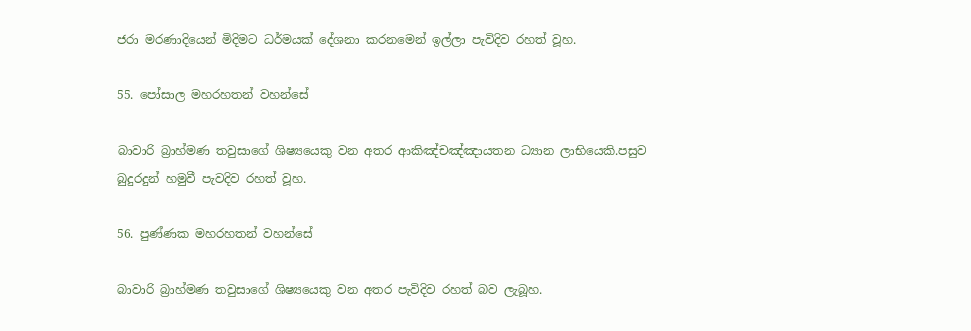ජරා මරණාදියෙන් මිදිමට ධර්මයක් දේශනා කරනමෙන් ඉල්ලා පැවිදිව රහත් වූහ.

55. පෝසාල මහරහතන් වහන්සේ

බාවාරි බ්‍රාහ්මණ තවුසාගේ ශිෂ්‍යයෙකු වන අතර ආකිඤ්චඤ්ඤායතන ධ්‍යාන ලාභියෙකි.පසුව බුදුරදුන් හමුවී පැවදිව රහත් වූහ.

56. පුණ්ණක මහරහතන් වහන්සේ

බාවාරි බ්‍රාහ්මණ තවුසාගේ ශිෂ්‍යයෙකු වන අතර පැවිදිව රහත් බව ලැබූහ.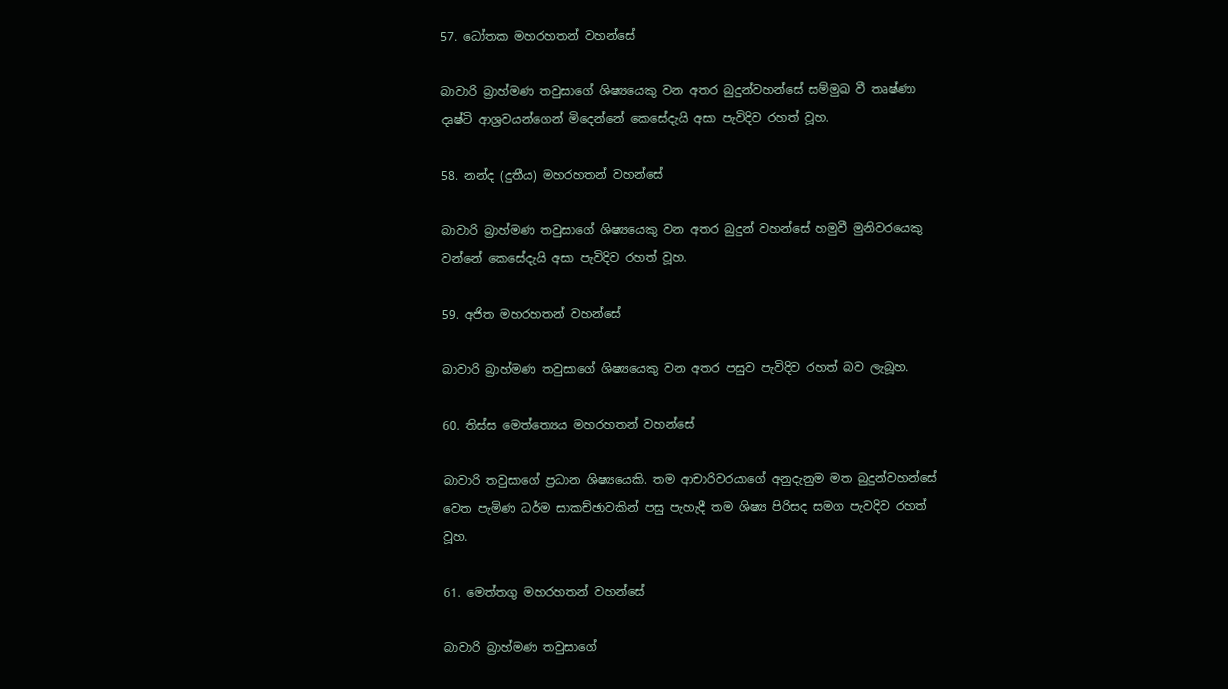57. ධෝතක මහරහතන් වහන්සේ

බාවාරි බ්‍රාහ්මණ තවුසාගේ ශිෂ්‍යයෙකු වන අතර බුදුන්වහන්සේ සම්මුඛ වී තෘෂ්ණා දෘෂ්ටි ආශ්‍රවයන්ගෙන් මිදෙන්නේ කෙසේදැයි අසා පැවිදිව රහත් වූහ.

58. නන්ද (දුතීය) මහරහතන් වහන්සේ

බාවාරි බ්‍රාහ්මණ තවුසාගේ ශිෂ්‍යයෙකු වන අතර බුදුන් වහන්සේ හමුවී මුනිවරයෙකු වන්නේ කෙසේදැයි අසා පැවිදිව රහත් වූහ.

59. අජිත මහරහතන් වහන්සේ

බාවාරි බ්‍රාහ්මණ තවුසාගේ ශිෂ්‍යයෙකු වන අතර පසුව පැවිදිව රහත් බව ලැබූහ.

60. තිස්ස මෙත්ත්‍යෙය මහරහතන් වහන්සේ

බාවාරි තවුසාගේ ප්‍රධාන ශිෂ්‍යයෙකි. තම ආචාරිවරයාගේ අනුදැනුම මත බුදුන්වහන්සේ වෙත පැමිණ ධර්ම සාකච්ඡාවකින් පසු පැහැදී තම ශිෂ්‍ය පිරිසද සමග පැවදිව රහත් වූහ.

61. මෙත්තගු මහරහතන් වහන්සේ

බාවාරි බ්‍රාහ්මණ තවුසාගේ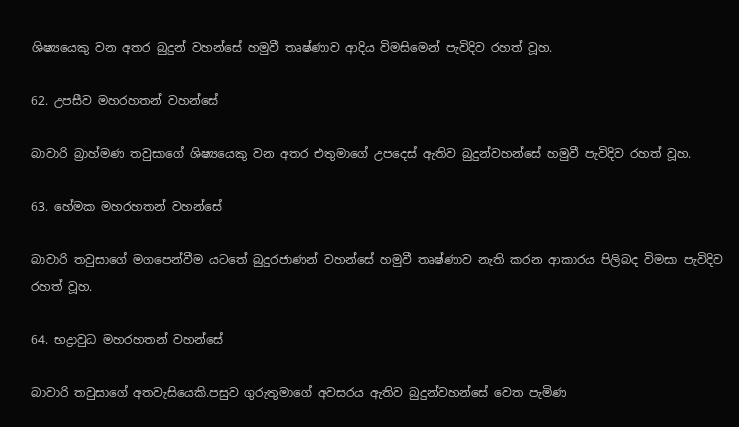ශිෂ්‍යයෙකු වන අතර බුදුන් වහන්සේ හමුවී තෘෂ්ණාව ආදිය විමසිමෙන් පැවිදිව රහත් වූහ.

62. උපසීව මහරහතන් වහන්සේ

බාවාරි බ්‍රාහ්මණ තවුසාගේ ශිෂ්‍යයෙකු වන අතර එතුමාගේ උපදෙස් ඇතිව බුදුන්වහන්සේ හමුවී පැවිදිව රහත් වූහ.

63. හේමක මහරහතන් වහන්සේ

බාවාරි තවුසාගේ මගපෙන්වීම යටතේ බුදුරජාණන් වහන්සේ හමුවී තෘෂ්ණාව නැති කරන ආකාරය පිලිබද විමසා පැවිදිව රහත් වූහ.

64. භද්‍රාවුධ මහරහතන් වහන්සේ

බාවාරි තවුසාගේ අතවැසියෙකි.පසුව ගුරුතුමාගේ අවසරය ඇතිව බුදුන්වහන්සේ වෙත පැමිණ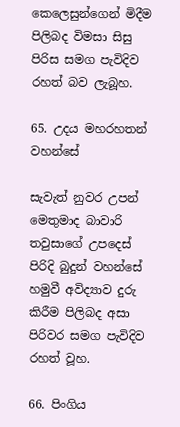කෙලෙසුන්ගෙන් මිදීම පිලිබද විමසා සිසු පිරිස සමග පැවිදිව රහත් බව ලැබූහ.

65. උදය මහරහතන් වහන්සේ

සැවැත් නුවර උපන් මෙතුමාද බාවාරි තවුසාගේ උපදෙස් පිරිදි බුදුන් වහන්සේ හමුවී අවිද්‍යාව දුරු කිරීම පිලිබද අසා පිරිවර සමග පැවිදිව රහත් වූහ.

66. පිංගිය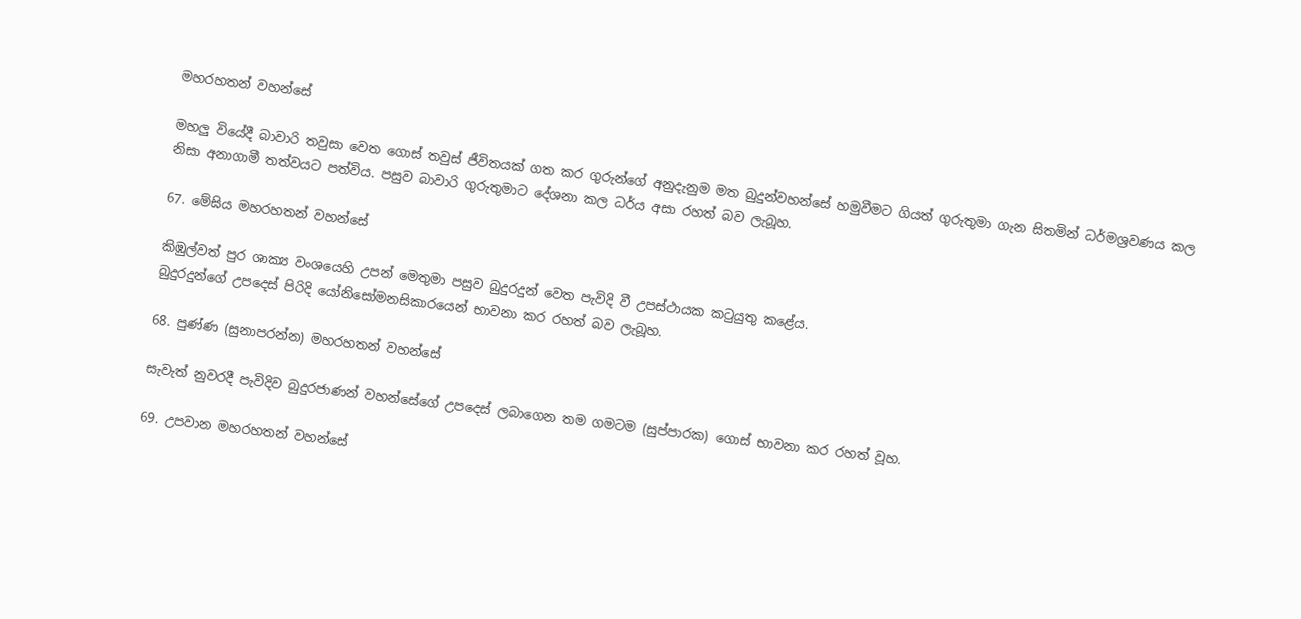මහරහතන් වහන්සේ

මහලු වියේදී බාවාරි තවුසා වෙත ගොස් තවුස් ජීවිතයක් ගත කර ගුරු‍න්ගේ අනුදැනුම මත බුදුන්වහන්සේ හමුවීමට ගියත් ගුරුතුමා ගැන සිතමින් ධර්මශ්‍රවණය කල නිසා අනාගාමී තත්වයට පත්විය. පසුව බාවාරි ගුරුතුමාට දේශනා කල ධර්ය අසා රහත් බව ලැබූහ.

67. මේඝිය මහරහතන් වහන්සේ

කිඹුල්වත් පුර ශාක්‍ය වංශයෙහි උපන් මෙතුමා පසුව බුදුරදුන් වෙත පැවිදි වී උපස්ථායක කටුයුතු කළේය.
බුදුරදුන්ගේ උපදෙස් පිරිදි යෝනිසෝමනසිකාරයෙන් භාවනා කර රහත් බව ලැබූහ.

68. පුණ්ණ (සුනාපරන්න) මහරහතන් වහන්සේ

සැවැත් නුවරදී පැවිදිව බුදුරජාණන් වහන්සේගේ උපදෙස් ලබාගෙන තම ගමටම (සුප්පාරක) ගොස් භාවනා කර රහත් වූහ.

69. උපවාන මහරහතන් වහන්සේ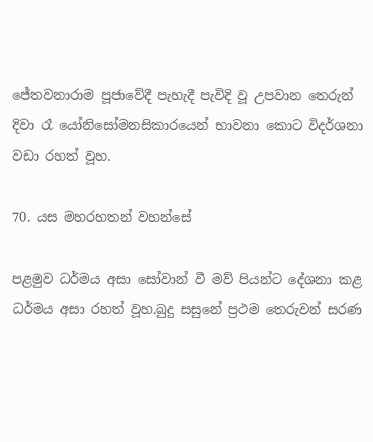ජේතවනාරාම පූජාවේදී පැහැදී පැවිදි වූ උපවාන තෙරුන් දිවා රෑ යෝනිසෝමනසිකාරයෙන් භාවනා කොට විදර්ශනා වඩා රහත් වූහ.

70. යස මහරහතන් වහන්සේ

පළමුව ධර්මය අසා සෝවාන් වී මව් පියන්ට දේශනා කළ ධර්මය අසා රහත් වූහ.බුදු සසුනේ ප්‍රථම තෙරුවන් සරණ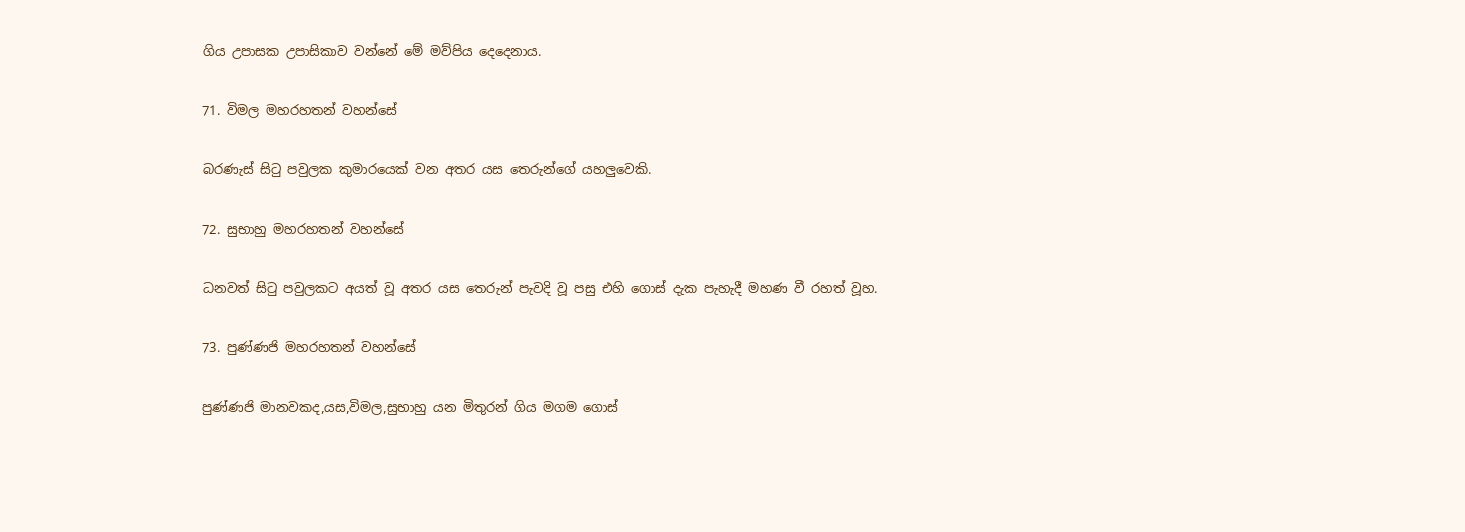ගිය උපාසක උපාසිකාව වන්නේ මේ මව්පිය දෙදෙනාය.

71. විමල මහරහතන් වහන්සේ

බරණැස් සිටු පවුලක කුමාරයෙක් වන අතර යස තෙරුන්ගේ යහලුවෙකි.

72. සුභාහු මහරහතන් වහන්සේ

ධනවත් සිටු පවුලකට අයත් වූ අතර යස තෙරුන් පැවදි වූ පසු එහි ගොස් දැක පැහැදී මහණ වී රහත් වූහ.

73. පුණ්ණජි මහරහතන් වහන්සේ

පුණ්ණජි මානවකද,යස,විමල,සුභාහු යන මිතුරන් ගිය මගම ගොස්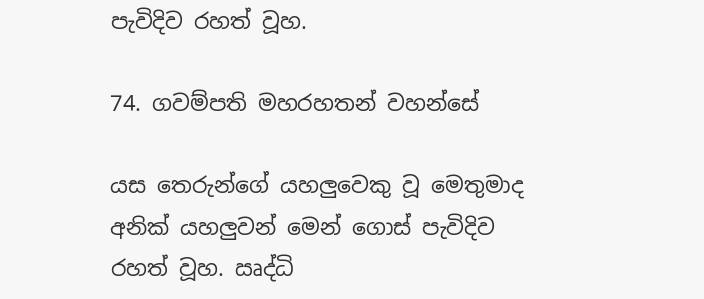පැවිදිව රහත් වූහ.

74. ගවම්පති මහරහතන් වහන්සේ

යස තෙරුන්ගේ යහලුවෙකු වූ මෙතුමාද අනික් යහලුවන් මෙන් ගොස් පැවිදිව රහත් වූහ. ඍද්ධි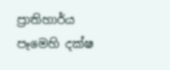ප්‍රාතිහාර්ය පෑමෙහි දක්ෂ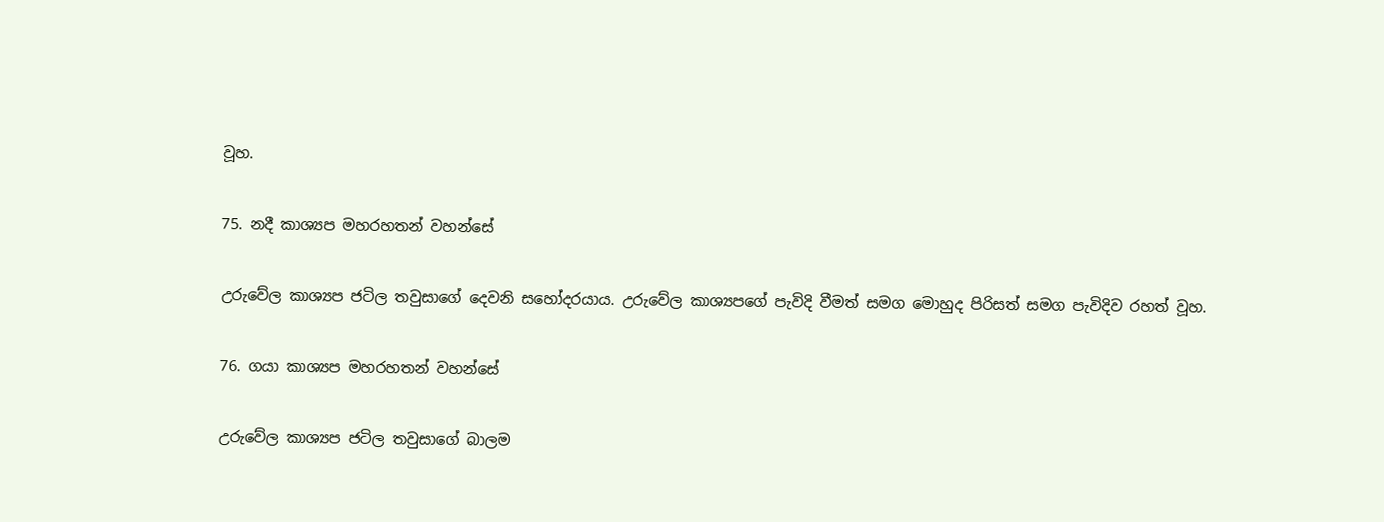වූහ.

75. නදී කාශ්‍යප මහරහතන් වහන්සේ

උරුවේල කාශ්‍යප ජටිල තවුසාගේ දෙවනි සහෝදරයාය. උරුවේල කාශ්‍යපගේ පැවිදි වීමත් සමග මොහුද පිරිසත් සමග පැවිදිව රහත් වූහ.

76. ගයා කාශ්‍යප මහරහතන් වහන්සේ

උරුවේල කාශ්‍යප ජටිල තවුසාගේ බාලම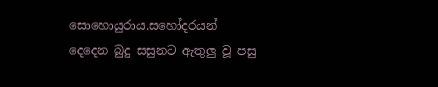සොහොයුරාය.සහෝදරයන් දෙදෙන බුදු සසුනට ඇතුලු වූ පසු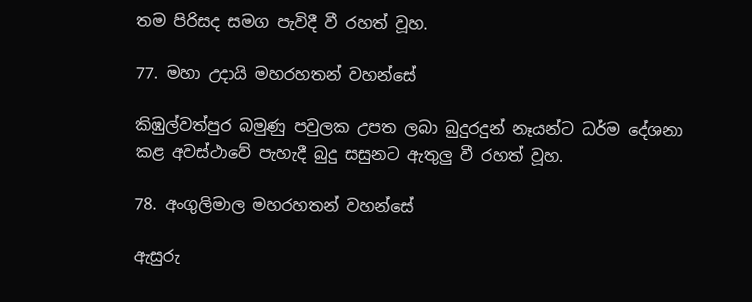තම පිරිසද සමග පැවිදී වී රහත් වූහ.

77. මහා උදායි මහරහතන් වහන්සේ

කිඹුල්වත්පුර බමුණු පවුලක උපත ලබා බුදුරදුන් නෑයන්ට ධර්ම දේශනා කළ අවස්ථාවේ පැහැදී බුදු සසුනට ඇතුලු වී රහත් වූහ.

78. අංගුලිමාල මහරහතන් වහන්සේ

ඇසුරු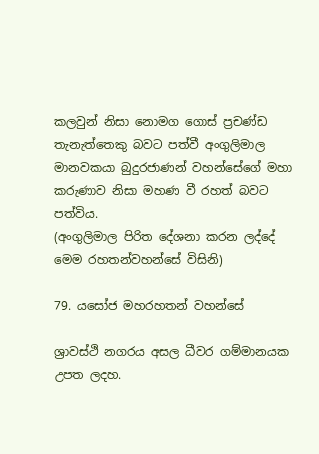කලවුන් නිසා නොමග ගොස් ප්‍රචණ්ඩ තැනැත්තෙකු බවට පත්වී අංගුලිමාල මානවකයා බුදුරජාණන් වහන්සේගේ මහා කරුණාව නිසා මහණ වී රහත් බවට පත්විය.
(අංගුලිමාල පිරිත දේශනා කරන ලද්දේ මෙම රහතන්වහන්සේ විසිනි)

79. යසෝජ මහරහතන් වහන්සේ

ශ්‍රාවස්ථි නගරය අසල ධීවර ගම්මානයක උපත ලදහ.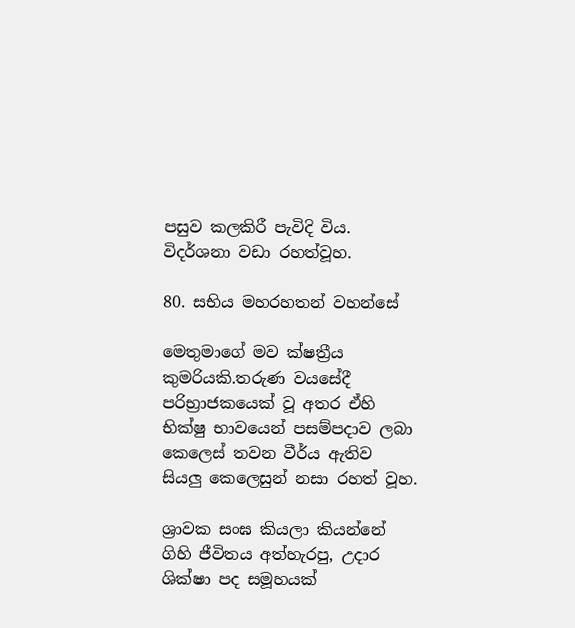පසුව කලකිරී පැවිදි විය. විදර්ශනා වඩා රහත්වූහ.

80. සභිය මහරහතන් වහන්සේ

මෙතුමාගේ මව ක්ෂත්‍රීය කුමරියකි.තරුණ වයසේදී පරිභ්‍රාජකයෙක් වූ අතර ඒහි භික්ෂු භාවයෙන් පසම්පදාව ලබා කෙලෙස් තවන වීර්ය ඇතිව සියලු කෙලෙසුන් නසා රහත් වූහ.

ශ්‍රාවක සංඝ කියලා කියන්නේ ගිහි ජීවිතය අත්හැරපු, උදාර ශික්ෂා පද සමූහයක්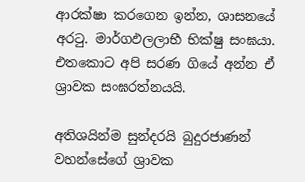ආරක්ෂා කරගෙන ඉන්න, ශාසනයේ අරටු. මාර්ගඵලලාභී භික්ෂු සංඝයා. එතකොට අපි සරණ ගියේ අන්න ඒ ශ්‍රාවක සංඝරත්නයයි.

අතිශයින්ම සුන්දරයි බුදුරජාණන් වහන්සේගේ ශ්‍රාවක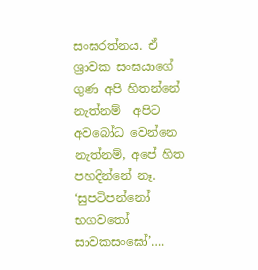සංඝරත්නය. ඒ ශ්‍රාවක සංඝයාගේ ගුණ අපි හිතන්නේ නැත්නම්  අපිට අවබෝධ වෙන්නෙ නැත්නම්, අපේ හිත පහදින්නේ නෑ. ‘සුපටිපන්නෝ භගවතෝ සාවකසංඝෝ’….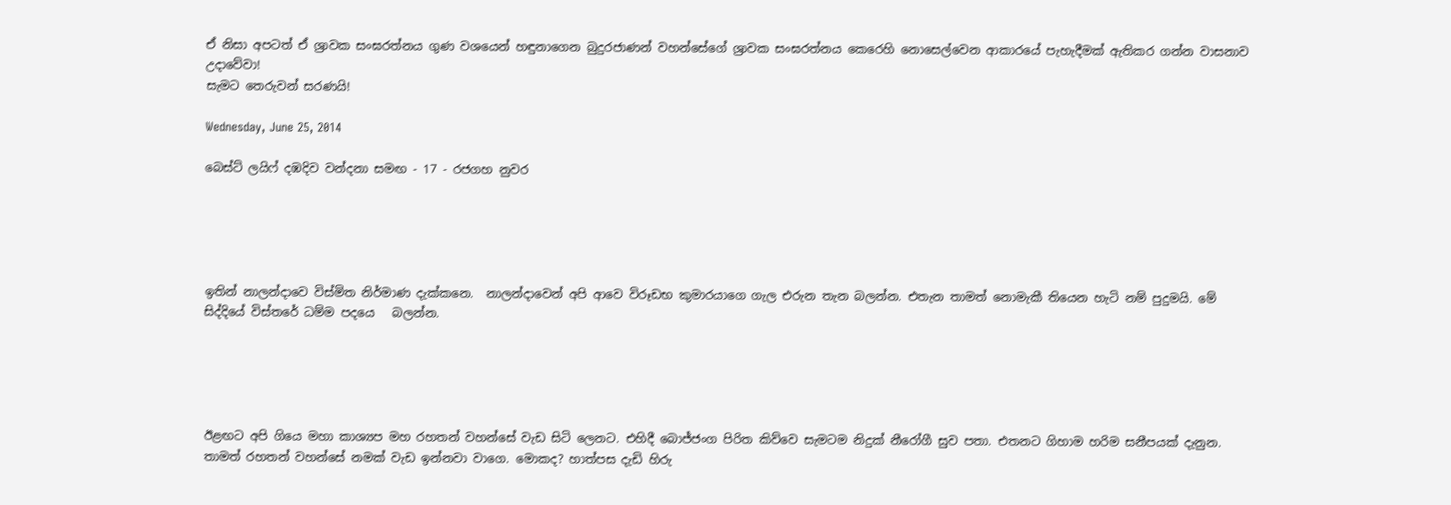ඒ නිසා අපටත් ඒ ශ්‍රාවක සංඝරත්නය ගුණ වශයෙන් හඳුනාගෙන බුදුරජාණන් වහන්සේගේ ශ්‍රාවක සංඝරත්නය කෙරෙහි නොසෙල්වෙන ආකාරයේ පැහැදීමක් ඇතිකර ගන්න වාසනාව උදාවේවා!
සැමට තෙරුවන් සරණයි!

Wednesday, June 25, 2014

බෙස්ට් ලයිෆ් දඹදිව වන්දනා සමඟ - 17 - රජගහ නුවර





ඉතින් නාලන්දාවෙ විස්මිත නිර්මාණ දැක්කනෙ.  නාලන්දාවෙන් අපි ආවෙ විරූඩභ කුමාරයාගෙ ගැල එරුන තැන බලන්න. එතැන තාමත් නොමැකී තියෙන හැටි නම් පුදුමයි. මේ සිද්දියේ විස්තරේ ධම්ම පදයෙ   බලන්න.





ඊළඟට අපි ගියෙ මහා කාශ්‍යප මහ රහතන් වහන්සේ වැඩ සිටි ලෙනට. එහිදී බොජ්ජංග පිරිත කිව්වෙ සැමටම නිදුක් නීරෝගී සුව පතා. එතනට ගිහාම හරිම සනීපයක් දැනුන. තාමත් රහතන් වහන්සේ නමක් වැඩ ඉන්නවා වාගෙ. මොකද? හාත්පස දැඩි හිරු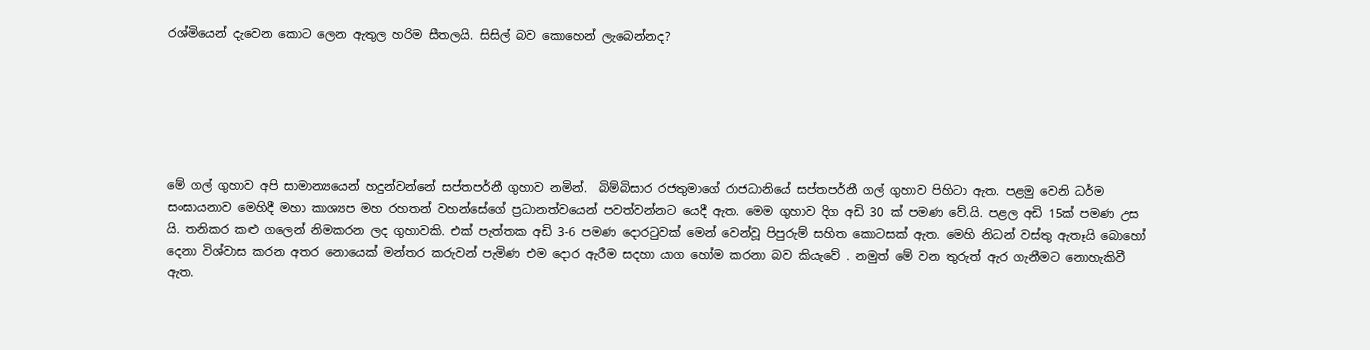රශ්මියෙන් දැවෙන කොට ලෙන ඇතුල හරිම සීතලයි. සිසිල් බව කොහෙන් ලැබෙන්නද?






මේ ගල් ගුහාව අපි සාමාන්‍යයෙන් හදුන්වන්නේ සප්තපර්නී ගුහාව නමින්.  බිම්බිසාර රජතුමාගේ රාජධානියේ සප්තපර්නී ගල් ගුහාව පිහිටා ඇත. පළමු වෙනි ධර්ම සංඝායනාව මෙහිදී මහා කාශ්‍යප මහ රහතන් වහන්සේගේ ප්‍රධානත්වයෙන් පවත්වන්නට යෙදී ඇත. මෙම ගුහාව දිග අඩි 30 ක් පමණ වේ.යි. පළල අඩි 15ක් පමණ උස යි. තනිකර කළු ගලෙන් නිමකරන ලද ගුහාවකි. එක් පැත්තක අඩි 3-6 පමණ දොරටුවක් මෙන් වෙන්වූ පිපුරුම් සහිත කොටසක් ඇත. මෙහි නිධන් වස්තු ඇතෑයි බොහෝ දෙනා විශ්වාස කරන අතර නොයෙක් මන්තර කරුවන් පැමිණ එම දොර ඇරීම සදහා යාග හෝම කරනා බව කියැවේ . නමුත් මේ වන තුරුත් ඇර ගැනීමට නොහැකිවී ඇත.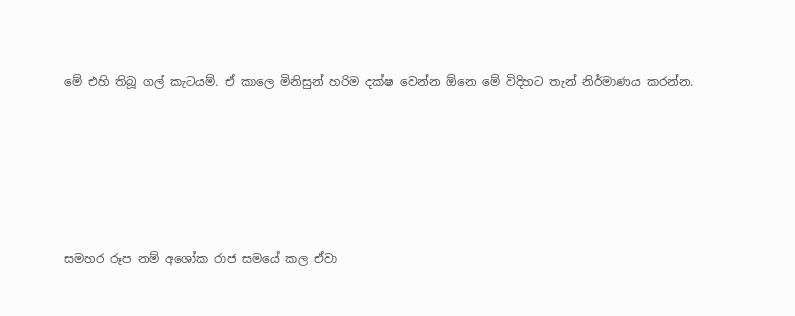මේ එහි තිබූ ගල් කැටයම්. ඒ කාලෙ මිනිසුන් හරිම දක්ෂ වෙන්න ඕනෙ මේ විදිහට තැන් නිර්මාණය කරන්න.






සමහර රූප නම් අශෝක රාජ සමයේ කල ඒවා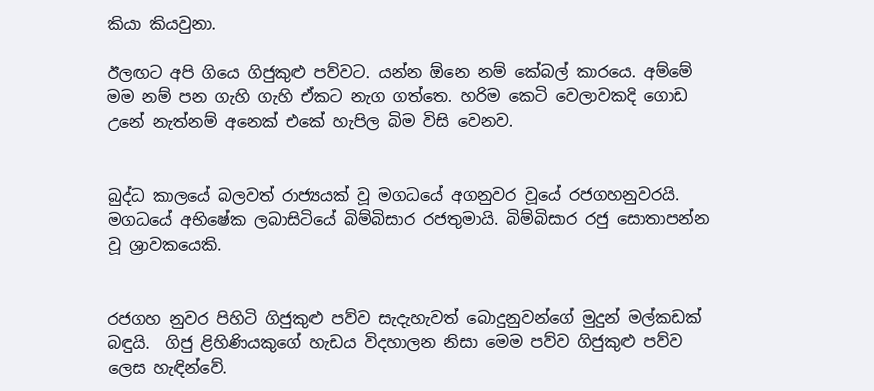කියා කියවුනා.

ඊලඟට අපි ගියෙ ගිජුකුළු පව්වට. යන්න ඕනෙ නම් කේබල් කාරයෙ. අම්මේ මම නම් පන ගැහි ගැහි ඒකට නැග ගත්තෙ. හරිම කෙටි වෙලාවකදි ගොඩ උනේ නැත්නම් අනෙක් එකේ හැපිල බිම විසි වෙනව.


බුද්ධ කාලයේ බලවත් රාජ්‍යයක් වූ මගධයේ අගනුවර වූයේ රජගහනුවරයි.  මගධයේ අභිෂේක ලබාසිටියේ බිම්බිසාර රජතුමායි. බිම්බිසාර රජු සොතාපන්න වූ ශ්‍රාවකයෙකි.


රජගහ නුවර පිහිටි ගිජුකුළු පව්ව සැදැහැවත් බොදුනුවන්ගේ මුදුන් මල්කඩක් බඳුයි.  ගිජු ළිහිණියකුගේ හැඩය විදහාලන නිසා මෙම පව්ව ගිජුකුළු පව්ව ලෙස හැඳින්වේ.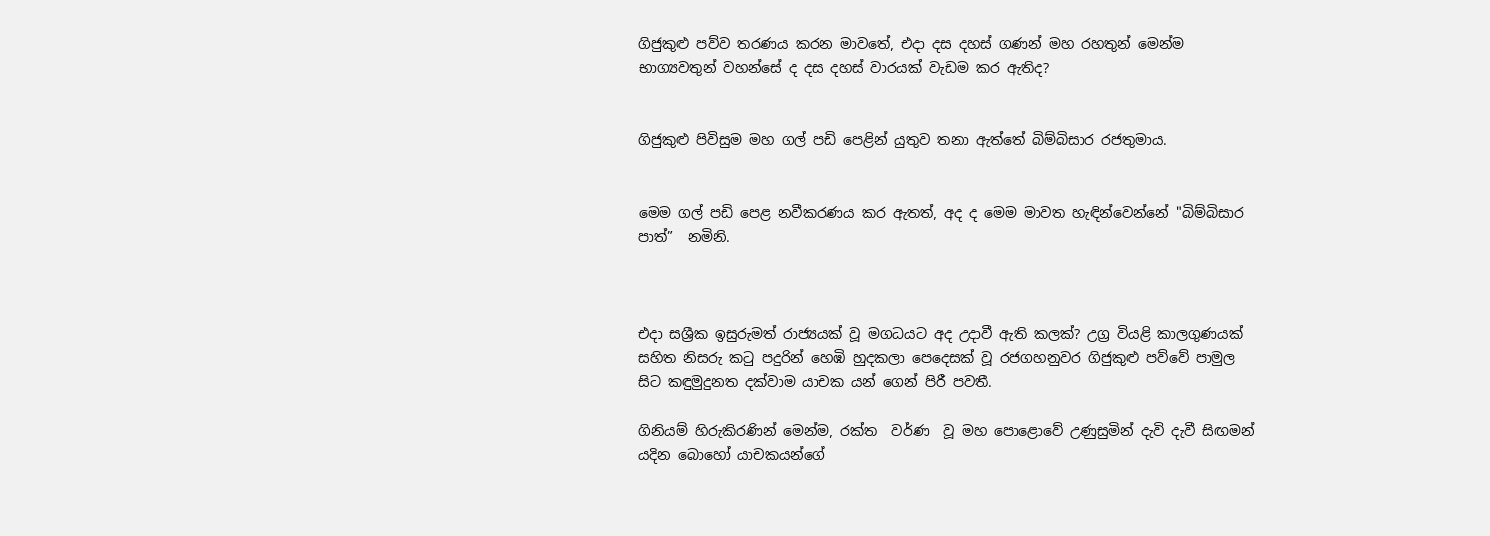ගිජුකුළු පව්ව තරණය කරන මාවතේ, එදා දස දහස් ගණන් මහ රහතුන් මෙන්ම භාග්‍යවතුන් වහන්සේ ද දස දහස් වාරයක් වැඩම කර ඇතිද?


ගිජුකුළු පිවිසුම මහ ගල් පඩි පෙළින් යුතුව තනා ඇත්තේ බිම්බිසාර රජතුමාය.


මෙම ගල් පඩි පෙළ නවීකරණය කර ඇතත්, අද ද මෙම මාවත හැඳින්වෙන්නේ "බිම්බිසාර පාත්”  නමිනි.



එදා සශ්‍රීක ඉසුරුමත් රාජ්‍යයක් වූ මගධයට අද උදාවී ඇති කලක්? උග්‍ර වියළි කාලගුණයක් සහිත නිසරු කටු පදුරින් හෙඹි හුදකලා පෙදෙසක් වූ රජගහනුවර ගිජුකුළු පව්වේ පාමුල සිට කඳුමුදුනත දක්වාම යාචක යන් ගෙන් පිරී පවතී.

ගිනියම් හිරුකිරණින් මෙන්ම, රක්ත  වර්ණ  වූ මහ පොළොවේ උණුසුමින් දැවි දැවී සිඟමන් යදින බොහෝ යාචකයන්ගේ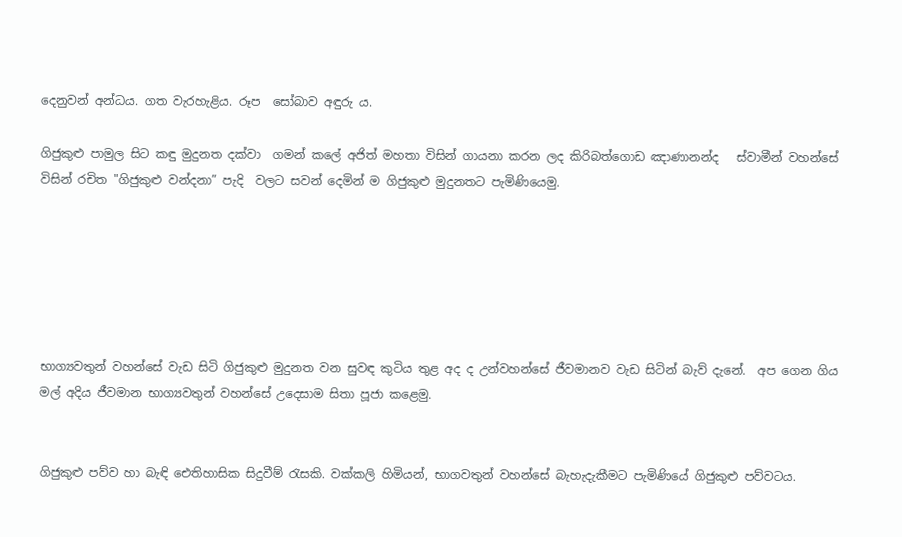දෙනුවන් අන්ධය. ගත වැරහැළිය. රූප  සෝබාව අඳුරු ය.

ගිජුකුළු පාමුල සිට කඳු මුදුනත දක්වා  ගමන් කලේ අජිත් මහතා විසින් ගායනා කරන ලද කිරිබත්ගොඩ ඤාණානන්ද   ස්වාමීන් වහන්සේ විසින් රචිත "ගිජුකුළු වන්දනා” පැදි  වලට සවන් දෙමින් ම ගිජුකුළු මුදුනතට පැමිණියෙමු.






භාග්‍යවතුන් වහන්සේ වැඩ සිටි ගිජුකුළු මුදුනත වන සුවඳ කුටිය තුළ අද ද උන්වහන්සේ ජීවමානව වැඩ සිටින් බැව් දැනේ.  අප ගෙන ගිය මල් අදිය ජීවමාන භාග්‍යවතුන් වහන්සේ උදෙසාම සිතා පූජා කළෙමු.


ගිජුකුළු පව්ව හා බැඳි ඓතිහාසික සිදුවීම් රැසකි. වක්කලි හිමියන්, භාගවතුන් වහන්සේ බැහැදැකීමට පැමිණියේ ගිජුකුළු පව්වටය.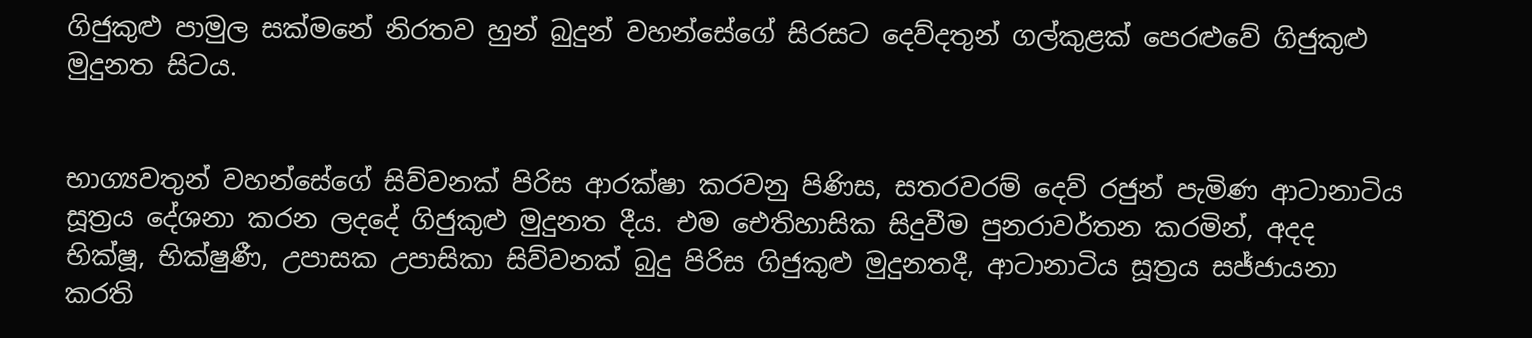ගිජුකුළු පාමුල සක්මනේ නිරතව හුන් බුදුන් වහන්සේගේ සිරසට දෙව්දතුන් ගල්කුළක් පෙරළුවේ ගිජුකුළු මුදුනත සිටය.


භාග්‍යවතුන් වහන්සේගේ සිව්වනක් පිරිස ආරක්ෂා කරවනු පිණිස, සතරවරම් දෙව් රජුන් පැමිණ ආටානාටිය සූත්‍රය දේශනා කරන ලදදේ ගිජුකුළු මුදුනත දීය. එම ඓතිහාසික සිදුවීම පුනරාවර්තන කරමින්, අදද  භික්ෂූ, භික්ෂුණී, උපාසක උපාසිකා සිව්වනක් බුදු පිරිස ගිජුකුළු මුදුනතදී, ආටානාටිය සූත්‍රය සජ්ජායනා කරති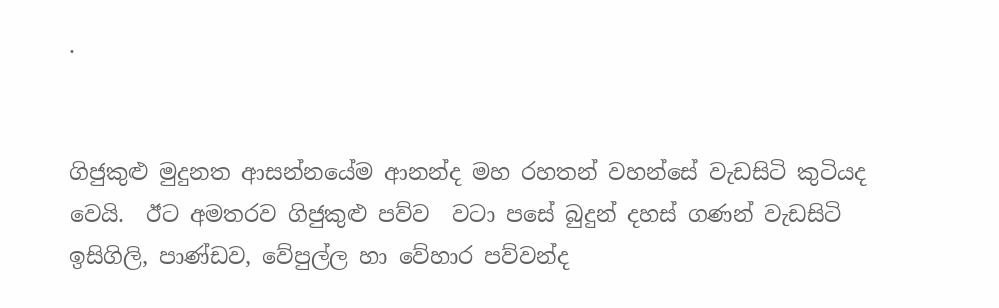.


ගිජුකුළු මුදුනත ආසන්නයේම ආනන්ද මහ රහතන් වහන්සේ වැඩසිටි කුටියද වෙයි.  ඊට අමතරව ගිජුකුළු පව්ව  වටා පසේ බුදුන් දහස් ගණන් වැඩසිටි ඉසිගිලි, පාණ්ඩව, වේපුල්ල හා වේහාර පව්වන්ද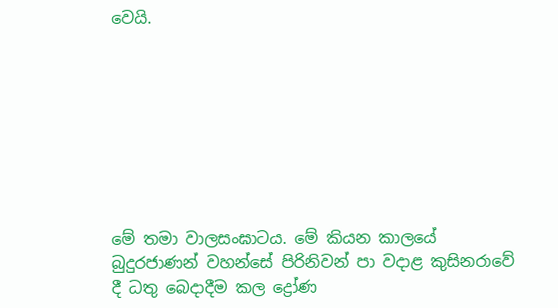වෙයි.








මේ තමා වාලසංඝාටය. මේ කියන කාලයේ බුදුරජාණන් වහන්සේ පිරිනිවන් පා වදාළ කුසිනරාවේ දී ධතු බෙදාදීම කල ද්‍රෝණ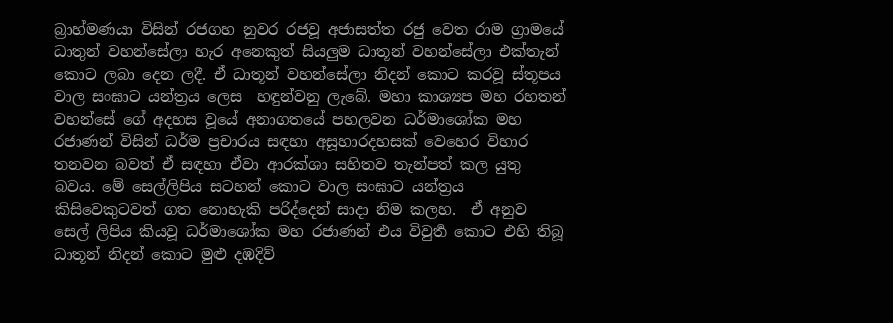බ්‍රාහ්මණයා විසින් රජගහ නුවර රජවූ අජාසත්ත රජු වෙත රාම ග්‍රාමයේ ධාතුන් වහන්සේලා හැර අනෙකුත් සියලුම ධාතූන් වහන්සේලා එක්තැන් කොට ලබා දෙන ලදී. ඒ ධාතූන් වහන්සේලා නිදන් කොට කරවූ ස්තූපය වාල සංඝාට යන්ත්‍රය ලෙස  හඳුන්වනු ලැබේ. මහා කාශ්‍යප මහ රහතන් වහන්සේ ගේ අදහස වූයේ අනාගතයේ පහලවන ධර්මාශෝක මහ රජාණන් විසින් ධර්ම ප්‍රචාරය සඳහා අසූහාරදහසක් වෙහෙර විහාර තනවන බවත් ඒ සඳහා ඒවා ආරක්ශා සහිතව තැන්පත් කල යුතු බවය. මේ සෙල්ලිපිය සටහන් කොට වාල සංඝාට යන්ත්‍රය කිසිවෙකුටවත් ගත නොහැකි පරිද්දෙන් සාදා නිම කලහ.  ඒ අනුව සෙල් ලිපිය කියවූ ධර්මාශෝක මහ රජාණන් එය විවුර්‍ත කොට එහි තිබූ ධාතූන් නිදන් කොට මුළු දඹදිව්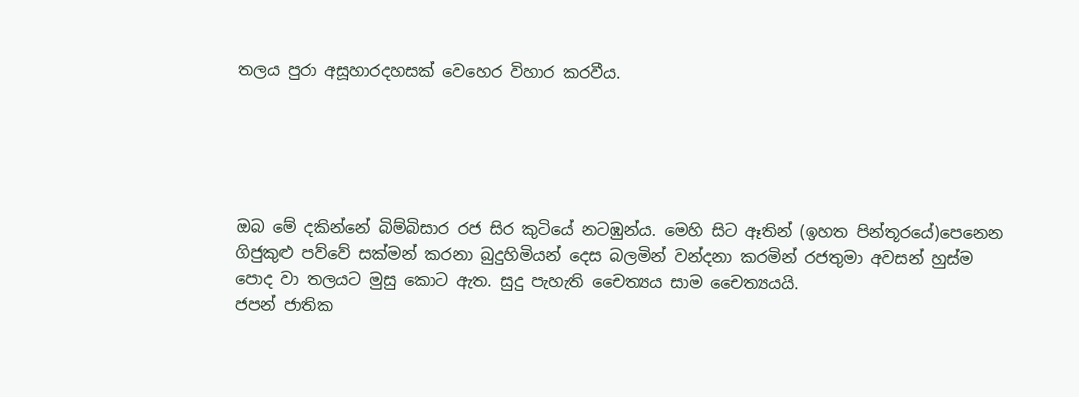තලය පුරා අසූහාරදහසක් වෙහෙර විහාර කරවීය.





ඔබ මේ දකින්නේ බිම්බිසාර රජ සිර කුටියේ නටඹුන්ය. මෙහි සිට ඈතින් (ඉහත පින්තූරයේ)පෙනෙන ගිජුකුළු පව්වේ සක්මන් කරනා බුදුහිමියන් දෙස බලමින් වන්දනා කරමින් රජතුමා අවසන් හුස්ම පොද වා තලයට මුසු කොට ඇත. සුදු පැහැති චෛත්‍යය සාම චෛත්‍යයයි.
ජපන් ජාතික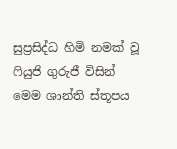සුප්‍රසිද්ධ හිමි නමක් වූ   ෆියුජි ගුරුජී විසින් මෙම ශාන්ති ස්තූපය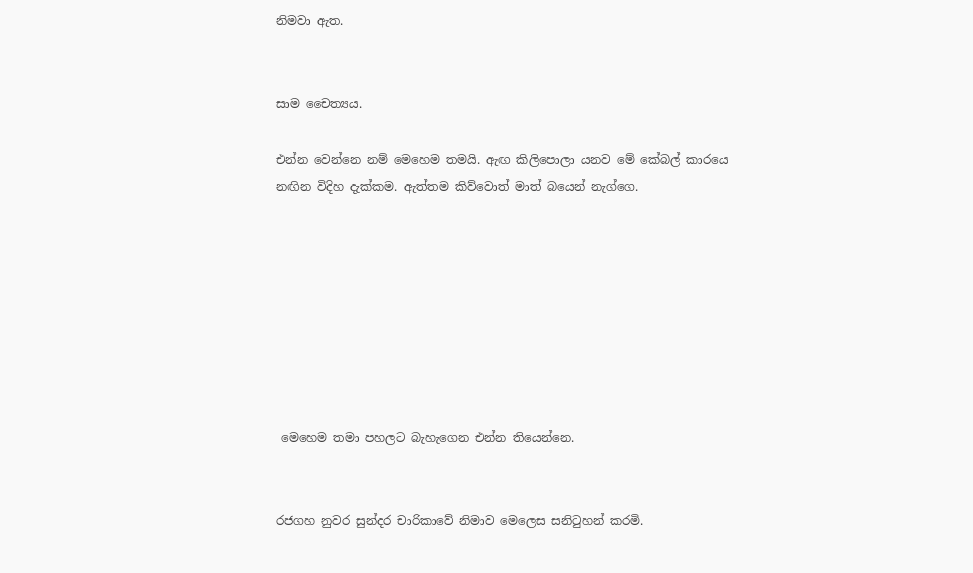නිමවා ඇත.


සාම චෛත්‍යය.

එන්න වෙන්නෙ නම් මෙහෙම තමයි. ඇඟ කිලිපොලා යනව මේ කේබල් කාරයෙ නඟින විදිහ දැක්කම. ඇත්තම කිව්වොත් මාත් බයෙන් නැග්ගෙ.








 මෙහෙම තමා පහලට බැහැගෙන එන්න තියෙන්නෙ.


රජගහ නුවර සුන්දර චාරිකාවේ නිමාව මෙලෙස සනිටුහන් කරමි.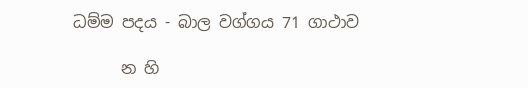ධම්ම පදය - බාල වග්ගය 71 ගාථාව

      න හි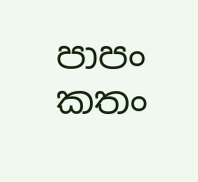පාපං කතං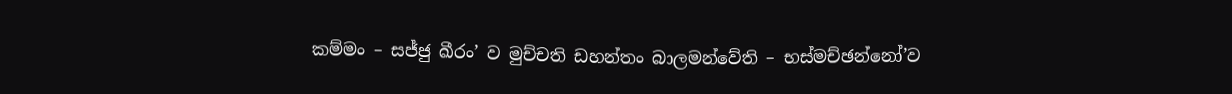කම්මං – සජ්ජු ඛීරං’ ව මුච්චති ඩහන්තං බාලමන්වේති – භස්මච්ඡන්නෝ’ව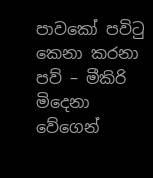පාවකෝ පවිටු කෙනා කරනා පව් – මීකිරි මිදෙනා වේගෙන්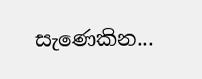සැණෙකින...